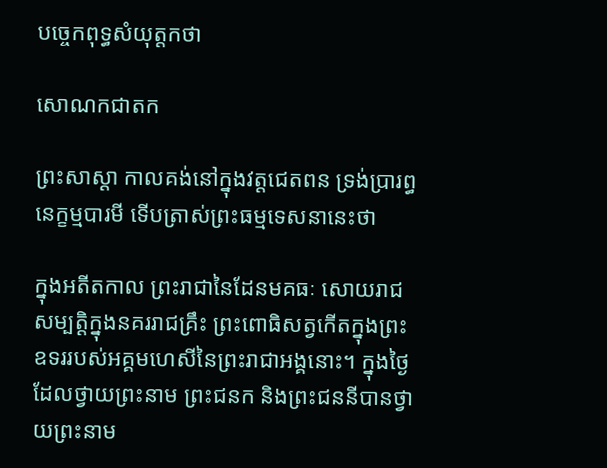បច្ចេកពុទ្ធសំយុត្តកថា

សោណកជាតក

ព្រះសាស្ដា កាលគង់នៅក្នុងវត្តជេតពន ទ្រង់ប្រារព្ធនេក្ខម្មបារមី ទើបត្រាស់ព្រះធម្មទេសនានេះថា

ក្នុងអតីតកាល ព្រះរាជានៃដែនមគធៈ សោយរាជសម្បត្ដិក្នុងនគររាជគ្រឹះ ព្រះពោធិសត្វកើតក្នុងព្រះឧទររបស់អគ្គមហេសីនៃព្រះរាជាអង្គនោះ។ ក្នុងថ្ងៃដែលថ្វាយព្រះនាម ព្រះជនក និងព្រះជននីបានថ្វាយព្រះនាម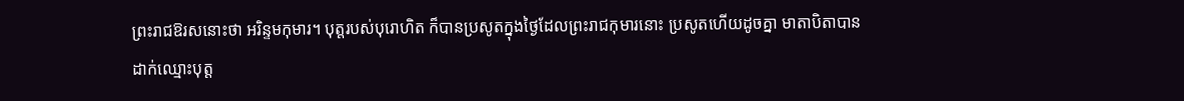ព្រះរាជឱរសនោះថា អរិន្ទមកុមារ។ បុត្តរបស់បុរោហិត ក៏បានប្រសូតក្នុងថ្ងៃដែលព្រះរាជកុមារនោះ ប្រសូតហើយដូចគ្នា មាតាបិតាបានដាក់ឈ្មោះបុត្ត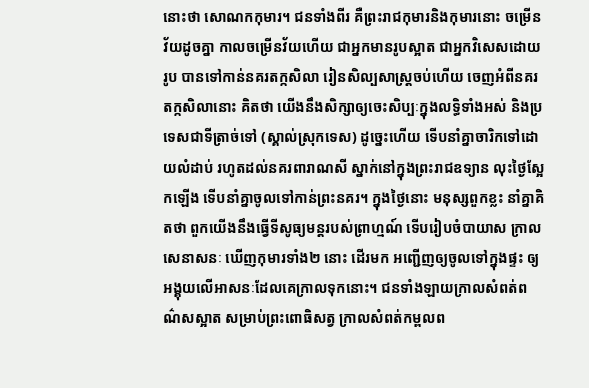នោះថា សោណកកុមារ។ ជនទាំងពីរ គឺព្រះរាជកុមារនិងកុមារនោះ ចម្រើនវ័យដូចគ្នា កាលចម្រើនវ័យហើយ ជាអ្នកមានរូបស្អាត ជាអ្នកវិសេសដោយរូប បានទៅកាន់នគរតក្កសិលា រៀនសិល្បសាស្ដ្រចប់ហើយ ចេញអំពីនគរតក្កសិលានោះ គិតថា យើងនឹងសិក្សាឲ្យចេះសិប្បៈក្នុងលទ្ធិទាំងអស់ និងប្រទេសជាទីត្រាច់ទៅ (ស្គាល់ស្រុកទេស) ដូច្នេះហើយ ទើបនាំគ្នាចារិកទៅដោយលំដាប់ រហូតដល់នគរពារាណសី ស្នាក់នៅក្នុងព្រះរាជឧទ្យាន លុះថ្ងៃស្អែកឡើង ទើបនាំគ្នាចូលទៅកាន់ព្រះនគរ។ ក្នុងថ្ងៃនោះ មនុស្សពួកខ្លះ នាំគ្នាគិតថា ពួកយើងនឹងធ្វើទីសូធ្យមន្ដរបស់ព្រាហ្មណ៍ ទើបរៀបចំបាយាស ក្រាលសេនាសនៈ ឃើញកុមារទាំង២ នោះ ដើរមក អញ្ជើញឲ្យចូលទៅក្នុងផ្ទះ ឲ្យអង្គុយលើអាសនៈដែលគេក្រាលទុកនោះ។ ជនទាំងឡាយក្រាលសំពត់ពណ៌សស្អាត សម្រាប់ព្រះពោធិសត្វ ក្រាលសំពត់កម្ពលព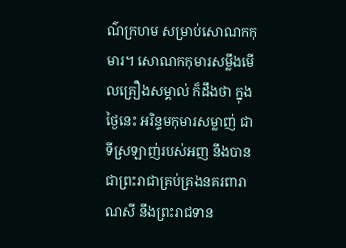ណ៌ក្រហម សម្រាប់សោណកកុមារ។ សោណកកុមារសម្លឹងមើលគ្រឿងសម្គាល់ ក៏ដឹងថា ក្នុងថ្ងៃនេះ អរិន្ទមកុមារសម្លាញ់ ជាទីស្រឡាញ់របស់អញ នឹងបានជាព្រះរាជាគ្រប់គ្រងនគរពារាណសី នឹងព្រះរាជទាន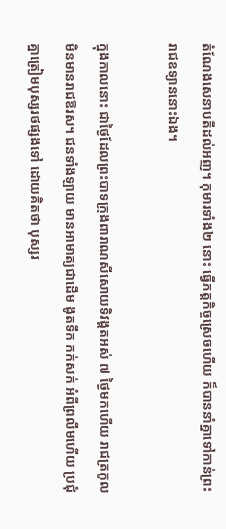តំណែងសេនាបតីដល់អញ។ កុមារទាំង២ នោះ ធ្វើភត្ដកិច្ចស្រេចហើយ ក៏បាននាំគ្នាទៅកាន់ព្រះរាជឧទ្យាននោះឯង។

ក្នុងកាលនោះ ជាថ្ងៃដែលព្រះបាទក្រុងពារាណសីសោយទិវង្គតអស់ ៧ ថ្ងៃមកហើយ រាជត្រកូលមិនមានរាជឱរស។ ជនទាំងឡាយ មានអាមាត្យជាដើម ងូតទឹក កក់សក់ អំពីព្រលឹមហើយ ប្រជុំគ្នាត្រៀមបុស្សរថផ្សងទៅ ដោយគិតថា បុស្សរ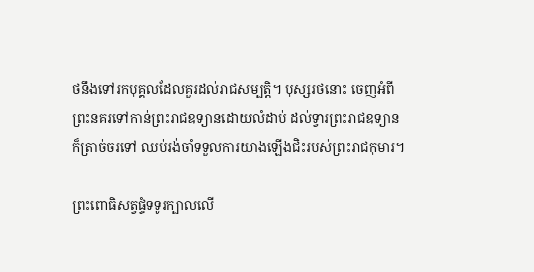ថនឹងទៅរកបុគ្គលដែលគួរដល់រាជសម្បត្ដិ។ បុស្សរថនោះ ចេញអំពីព្រះនគរទៅកាន់ព្រះរាជឧទ្យានដោយលំដាប់ ដល់ទ្វារព្រះរាជឧទ្យាន ក៏ត្រាច់ចរទៅ ឈប់រង់ចាំទទួលការយាងឡើងជិះរបស់ព្រះរាជកុមារ។

ព្រះពោធិសត្វផ្ទំទទូរក្បាលលើ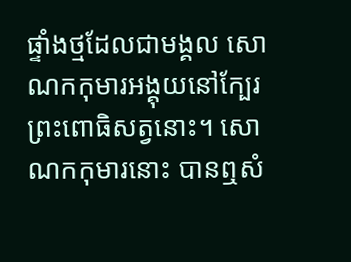ផ្ទាំងថ្មដែលជាមង្គល សោណកកុមារអង្គុយនៅក្បែរព្រះពោធិសត្វនោះ។ សោណកកុមារនោះ បានឮសំ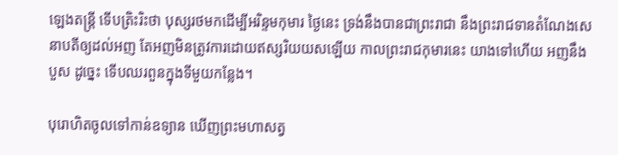ឡេងតន្ដ្រី ទើបត្រិះរិះថា បុស្សរថមកដើម្បីអរិន្ទមកុមារ ថ្ងៃនេះ ទ្រង់នឹងបានជាព្រះរាជា នឹងព្រះរាជទានតំណែងសេនាបតីឲ្យដល់អញ តែអញមិនត្រូវការដោយឥស្សរិយយសឡើយ កាលព្រះរាជកុមារនេះ យាងទៅហើយ អញនឹងបួស ដូច្នេះ ទើបឈរពួនក្នុងទីមួយកន្លែង។

បុរោហិតចូលទៅកាន់ឧទ្យាន ឃើញព្រះមហាសត្វ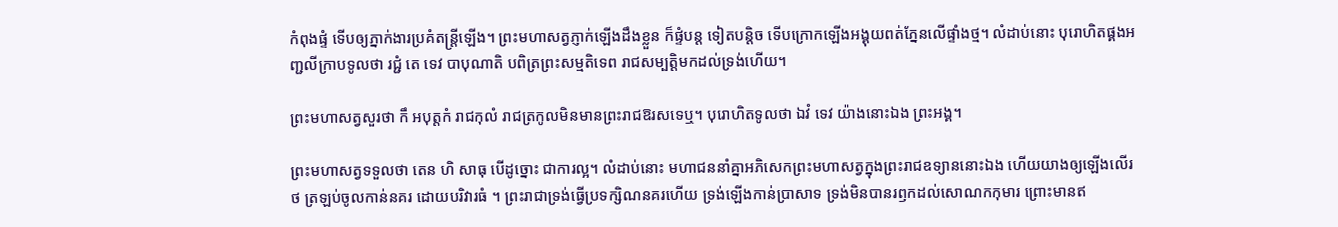កំពុងផ្ទំ ទើបឲ្យភ្នាក់ងារប្រគំតន្ដ្រីឡើង។ ព្រះមហាសត្វភ្ញាក់ឡើងដឹងខ្លួន ក៏ផ្ទំបន្ដ ទៀតបន្ដិច ទើបក្រោកឡើងអង្គុយពត់ភ្នែនលើផ្ទាំងថ្ម។ លំដាប់នោះ បុរោហិតផ្គងអញ្ជលីក្រាបទូលថា រជ្ជំ តេ ទេវ បាបុណាតិ បពិត្រព្រះសម្មតិទេព រាជសម្បត្ដិមកដល់ទ្រង់ហើយ។

ព្រះមហាសត្វសួរថា កឹ អបុត្តកំ រាជកុលំ រាជត្រកូលមិនមានព្រះរាជឱរសទេឬ។ បុរោហិតទូលថា ឯវំ ទេវ យ៉ាងនោះឯង ព្រះអង្គ។

ព្រះមហាសត្វទទួលថា តេន ហិ សាធុ បើដូច្នោះ ជាការល្អ។ លំដាប់នោះ មហាជននាំគ្នាអភិសេកព្រះមហាសត្វក្នុងព្រះរាជឧទ្យាននោះឯង ហើយយាងឲ្យឡើងលើរថ ត្រឡប់ចូលកាន់នគរ ដោយបរិវារធំ ។ ព្រះរាជាទ្រង់ធ្វើប្រទក្សិណនគរហើយ ទ្រង់ឡើងកាន់ប្រាសាទ ទ្រង់មិនបានរឭកដល់សោណកកុមារ ព្រោះមានឥ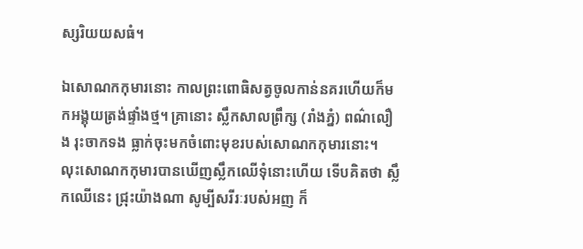ស្សរិយយសធំ។

ឯសោណកកុមារនោះ កាលព្រះពោធិសត្វចូលកាន់នគរហើយក៏មកអង្គុយត្រង់ផ្ទាំងថ្ម។ គ្រានោះ ស្លឹកសាលព្រឹក្ស (រាំងភ្នំ) ពណ៌លឿង រុះចាកទង ធ្លាក់ចុះមកចំពោះមុខរបស់សោណកកុមារនោះ។ លុះសោណកកុមារបានឃើញស្លឹកឈើទុំនោះហើយ ទើបគិតថា ស្លឹកឈើនេះ ជ្រុះយ៉ាងណា សូម្បីសរីរៈរបស់អញ ក៏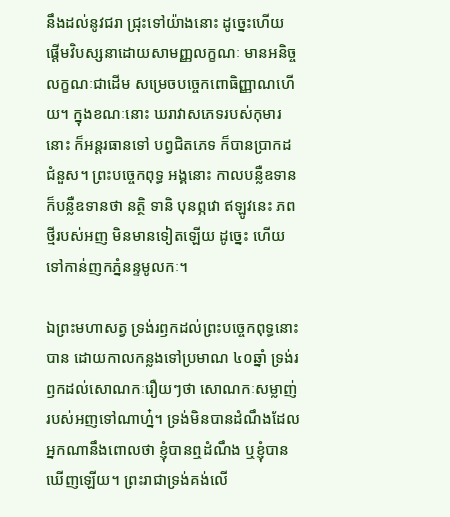នឹងដល់នូវជរា ជ្រុះទៅយ៉ាងនោះ ដូច្នេះហើយ ផ្ដើមវិបស្សនាដោយសាមញ្ញលក្ខណៈ មានអនិច្ចលក្ខណៈជាដើម សម្រេចបច្ចេកពោធិញ្ញាណហើយ។ ក្នុងខណៈនោះ ឃរាវាសភេទរបស់កុមារនោះ ក៏អន្ដរធានទៅ បព្វជិតភេទ ក៏បានប្រាកដជំនួស។ ព្រះបច្ចេកពុទ្ធ អង្គនោះ កាលបន្លឺឧទាន ក៏បន្លឺឧទានថា នត្ថិ ទានិ បុនព្ភវោ ឥឡូវនេះ ភពថ្មីរបស់អញ មិនមានទៀតឡើយ ដូច្នេះ ហើយទៅកាន់ញកភ្នំនន្ទមូលកៈ។

ឯព្រះមហាសត្វ ទ្រង់រឭកដល់ព្រះបច្ចេកពុទ្ធនោះ បាន ដោយកាលកន្លងទៅប្រមាណ ៤០ឆ្នាំ ទ្រង់រឭកដល់សោណកៈរឿយៗថា សោណកៈសម្លាញ់របស់អញទៅណាហ្ន៎។ ទ្រង់មិនបានដំណឹងដែលអ្នកណានឹងពោលថា ខ្ញុំបានឮដំណឹង ឬខ្ញុំបានឃើញឡើយ។ ព្រះរាជាទ្រង់គង់លើ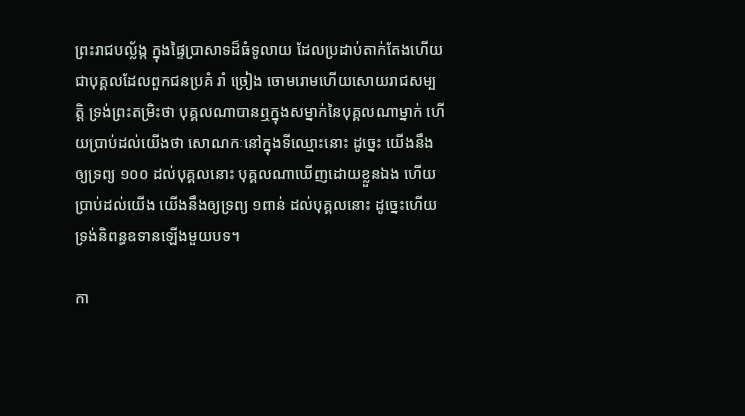ព្រះរាជបល្ល័ង្ក ក្នុងផ្ទៃប្រាសាទដ៏ធំទូលាយ ដែលប្រដាប់តាក់តែងហើយ ជាបុគ្គលដែលពួកជនប្រគំ រាំ ច្រៀង ចោមរោមហើយសោយរាជសម្បត្ដិ ទ្រង់ព្រះតម្រិះថា បុគ្គលណាបានឮក្នុងសម្នាក់នៃបុគ្គលណាម្នាក់ ហើយប្រាប់ដល់យើងថា សោណកៈនៅក្នុងទីឈ្មោះនោះ ដូច្នេះ យើងនឹងឲ្យទ្រព្យ ១០០ ដល់បុគ្គលនោះ បុគ្គលណាឃើញដោយខ្លួនឯង ហើយប្រាប់ដល់យើង យើងនឹងឲ្យទ្រព្យ ១ពាន់ ដល់បុគ្គលនោះ ដូច្នេះហើយ ទ្រង់និពន្ធឧទានឡើងមួយបទ។

កា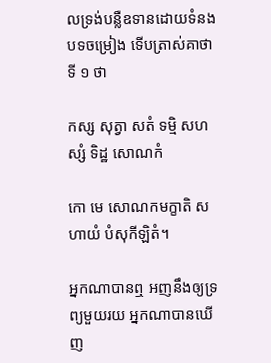លទ្រង់បន្លឺឧទានដោយទំនងបទចម្រៀង ទើបត្រាស់គាថាទី ១ ថា

កស្ស សុត្វា សតំ ទម្មិ សហស្សំ ទិដ្ឋ សោណកំ

កោ មេ សោណកមក្ខាតិ សហាយំ បំសុកីឡិតំ។

អ្នកណាបានឮ អញនឹងឲ្យទ្រព្យមួយរយ អ្នកណាបានឃើញ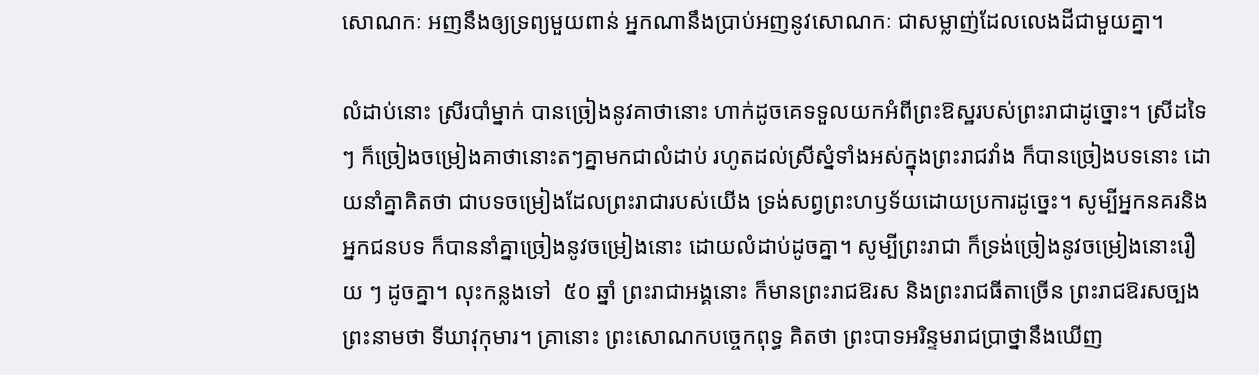សោណកៈ អញនឹងឲ្យទ្រព្យមួយពាន់ អ្នកណានឹងប្រាប់អញនូវសោណកៈ ជាសម្លាញ់ដែលលេងដីជាមួយគ្នា។

លំដាប់នោះ ស្រីរបាំម្នាក់ បានច្រៀងនូវគាថានោះ ហាក់ដូចគេទទួលយកអំពីព្រះឱស្ឋរបស់ព្រះរាជាដូច្នោះ។ ស្រីដទៃ ៗ ក៏ច្រៀងចម្រៀងគាថានោះតៗគ្នាមកជាលំដាប់ រហូតដល់ស្រីស្នំទាំងអស់ក្នុងព្រះរាជវាំង ក៏បានច្រៀងបទនោះ ដោយនាំគ្នាគិតថា ជាបទចម្រៀងដែលព្រះរាជារបស់យើង ទ្រង់សព្វព្រះហឫទ័យដោយប្រការដូច្នេះ។ សូម្បីអ្នកនគរនិងអ្នកជនបទ ក៏បាននាំគ្នាច្រៀងនូវចម្រៀងនោះ ដោយលំដាប់ដូចគ្នា។ សូម្បីព្រះរាជា ក៏ទ្រង់ច្រៀងនូវចម្រៀងនោះរឿយ ៗ ដូចគ្នា។ លុះកន្លងទៅ  ៥០ ឆ្នាំ ព្រះរាជាអង្គនោះ ក៏មានព្រះរាជឱរស និងព្រះរាជធីតាច្រើន ព្រះរាជឱរសច្បងព្រះនាមថា ទីឃាវុកុមារ។ គ្រានោះ ព្រះសោណកបច្ចេកពុទ្ធ គិតថា ព្រះបាទអរិន្ទមរាជប្រាថ្នានឹងឃើញ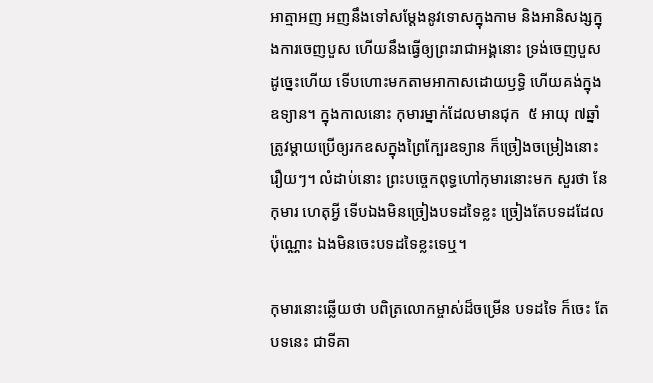អាត្មាអញ អញនឹងទៅសម្ដែងនូវទោសក្នុងកាម និងអានិសង្សក្នុងការចេញបួស ហើយនឹងធ្វើឲ្យព្រះរាជាអង្គនោះ ទ្រង់ចេញបួស ដូច្នេះហើយ ទើបហោះមកតាមអាកាសដោយឫទ្ធិ ហើយគង់ក្នុងឧទ្យាន។ ក្នុងកាលនោះ កុមារម្នាក់ដែលមានជុក  ៥ អាយុ ៧ឆ្នាំ ត្រូវម្ដាយប្រើឲ្យរកឧសក្នុងព្រៃក្បែរឧទ្យាន ក៏ច្រៀងចម្រៀងនោះរឿយៗ។ លំដាប់នោះ ព្រះបច្ចេកពុទ្ធហៅកុមារនោះមក សួរថា នែកុមារ ហេតុអ្វី ទើបឯងមិនច្រៀងបទដទៃខ្លះ ច្រៀងតែបទដដែលប៉ុណ្ណោះ ឯងមិនចេះបទដទៃខ្លះទេឬ។

កុមារនោះឆ្លើយថា បពិត្រលោកម្ចាស់ដ៏ចម្រើន បទដទៃ ក៏ចេះ តែបទនេះ ជាទីគា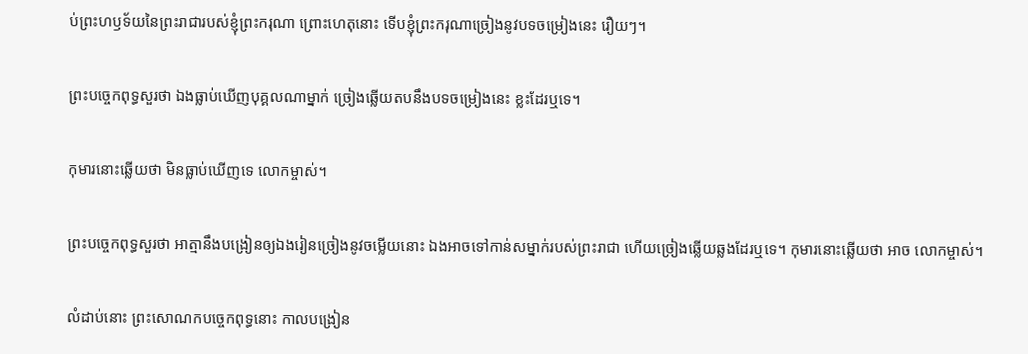ប់ព្រះហឫទ័យនៃព្រះរាជារបស់ខ្ញុំព្រះករុណា ព្រោះហេតុនោះ ទើបខ្ញុំព្រះករុណាច្រៀងនូវបទចម្រៀងនេះ រឿយៗ។

ព្រះបច្ចេកពុទ្ធសួរថា ឯងធ្លាប់ឃើញបុគ្គលណាម្នាក់ ច្រៀងឆ្លើយតបនឹងបទចម្រៀងនេះ ខ្លះដែរឬទេ។

កុមារនោះឆ្លើយថា មិនធ្លាប់ឃើញទេ លោកម្ចាស់។

ព្រះបច្ចេកពុទ្ធសួរថា អាត្មានឹងបង្រៀនឲ្យឯងរៀនច្រៀងនូវចម្លើយនោះ ឯងអាចទៅកាន់សម្នាក់របស់ព្រះរាជា ហើយច្រៀងឆ្លើយឆ្លងដែរឬទេ។ កុមារនោះឆ្លើយថា អាច លោកម្ចាស់។

លំដាប់នោះ ព្រះសោណកបច្ចេកពុទ្ធនោះ កាលបង្រៀន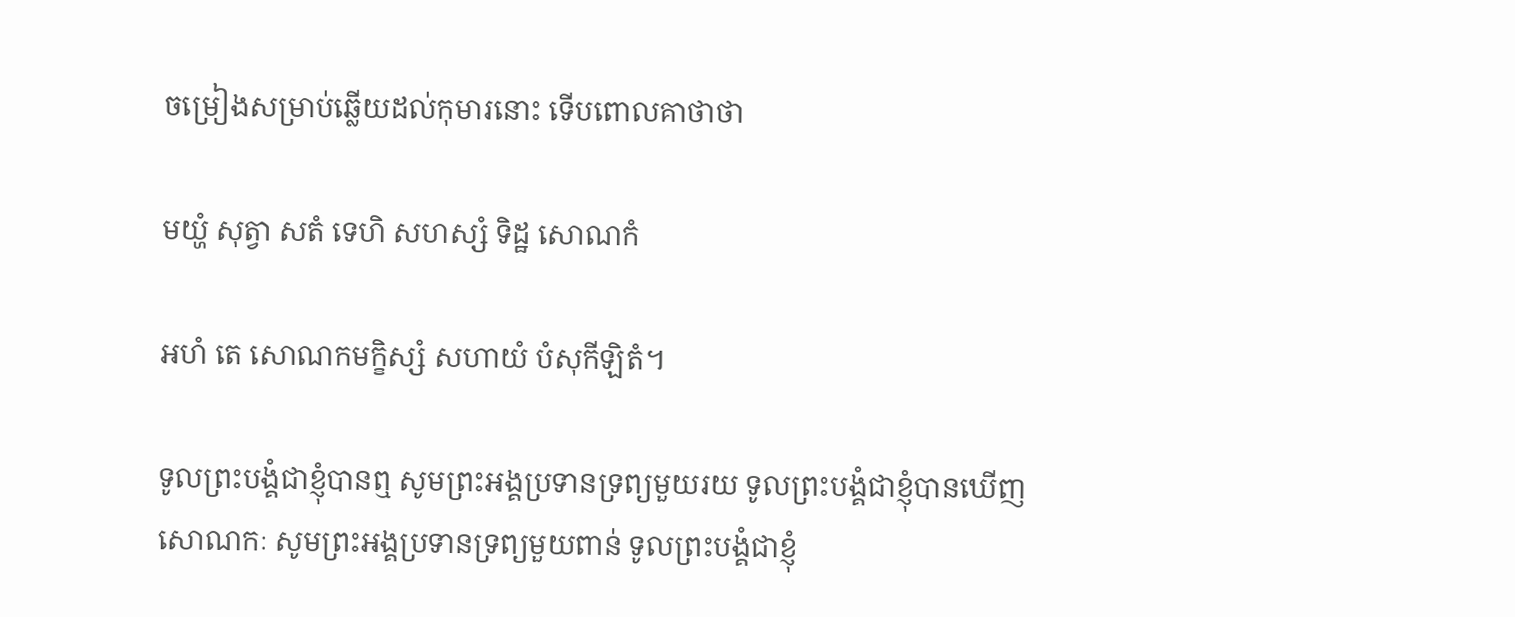ចម្រៀងសម្រាប់ឆ្លើយដល់កុមារនោះ ទើបពោលគាថាថា

មយ្ហំ សុត្វា សតំ ទេហិ សហស្សំ ទិដ្ឋ សោណកំ

អហំ តេ សោណកមក្ខិស្សំ សហាយំ បំសុកីឡិតំ។

ទូលព្រះបង្គំជាខ្ញុំបានឮ សូមព្រះអង្គប្រទានទ្រព្យមួយរយ ទូលព្រះបង្គំជាខ្ញុំបានឃើញសោណកៈ សូមព្រះអង្គប្រទានទ្រព្យមួយពាន់ ទូលព្រះបង្គំជាខ្ញុំ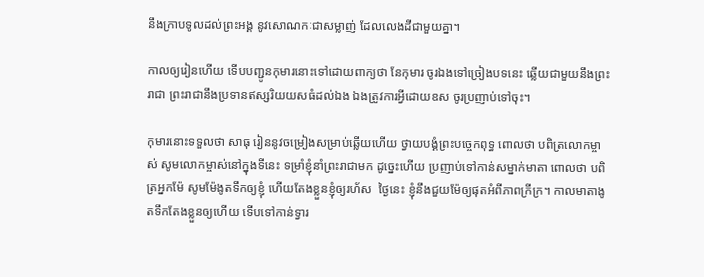នឹងក្រាបទូលដល់ព្រះអង្គ នូវសោណកៈជាសម្លាញ់ ដែលលេងដីជាមួយគ្នា។

កាលឲ្យរៀនហើយ ទើបបញ្ជូនកុមារនោះទៅដោយពាក្យថា នែកុមារ ចូរឯងទៅច្រៀងបទនេះ ឆ្លើយជាមួយនឹងព្រះរាជា ព្រះរាជានឹងប្រទានឥស្សរិយយសធំដល់ឯង ឯងត្រូវការអ្វីដោយឧស ចូរប្រញាប់ទៅចុះ។

កុមារនោះទទួលថា សាធុ រៀននូវចម្រៀងសម្រាប់ឆ្លើយហើយ ថ្វាយបង្គំព្រះបច្ចេកពុទ្ធ ពោលថា បពិត្រលោកម្ចាស់ សូមលោកម្ចាស់នៅក្នុងទីនេះ ទម្រាំខ្ញុំនាំព្រះរាជាមក ដូច្នេះហើយ ប្រញាប់ទៅកាន់សម្នាក់មាតា ពោលថា បពិត្រអ្នកម៉ែ សូមម៉ែងូតទឹកឲ្យខ្ញុំ ហើយតែងខ្លួនខ្ញុំឲ្យរហ័ស  ថ្ងៃនេះ ខ្ញុំនឹងជួយម៉ែឲ្យផុតអំពីភាពក្រីក្រ។ កាលមាតាងូតទឹកតែងខ្លួនឲ្យហើយ ទើបទៅកាន់ទ្វារ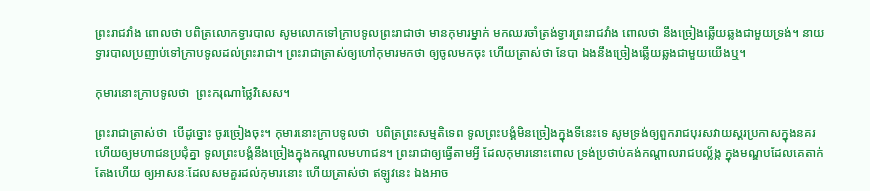ព្រះរាជវាំង ពោលថា បពិត្រលោកទ្វារបាល សូមលោកទៅក្រាបទូលព្រះរាជាថា មានកុមារម្នាក់ មកឈរចាំត្រង់ទ្វារព្រះរាជវាំង ពោលថា នឹងច្រៀងឆ្លើយឆ្លងជាមួយទ្រង់។ នាយទ្វារបាលប្រញាប់ទៅក្រាបទូលដល់ព្រះរាជា។ ព្រះរាជាត្រាស់ឲ្យហៅកុមារមកថា ឲ្យចូលមកចុះ ហើយត្រាស់ថា នែបា ឯងនឹងច្រៀងឆ្លើយឆ្លងជាមួយយើងឬ។

កុមារនោះក្រាបទូលថា  ព្រះករុណាថ្លៃវិសេស។

ព្រះរាជាត្រាស់ថា  បើដូច្នោះ ចូរច្រៀងចុះ។ កុមារនោះក្រាបទូលថា  បពិត្រព្រះសម្មតិទេព ទូលព្រះបង្គំមិនច្រៀងក្នុងទីនេះទេ សូមទ្រង់ឲ្យពួករាជបុរសវាយស្គរប្រកាសក្នុងនគរ ហើយឲ្យមហាជនប្រជុំគ្នា ទូលព្រះបង្គំនឹងច្រៀងក្នុងកណ្ដាលមហាជន។ ព្រះរាជាឲ្យធ្វើតាមអ្វី ដែលកុមារនោះពោល ទ្រង់ប្រថាប់គង់កណ្ដាលរាជបល្ល័ង្ក ក្នុងមណ្ឌបដែលគេតាក់តែងហើយ ឲ្យអាសនៈដែលសមគួរដល់កុមារនោះ ហើយត្រាស់ថា ឥឡូវនេះ ឯងអាច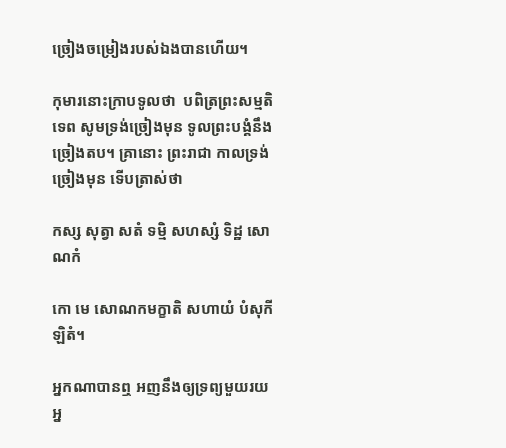ច្រៀងចម្រៀងរបស់ឯងបានហើយ។

កុមារនោះក្រាបទូលថា  បពិត្រព្រះសម្មតិទេព សូមទ្រង់ច្រៀងមុន ទូលព្រះបង្គំនឹងច្រៀងតប។ គ្រានោះ ព្រះរាជា កាលទ្រង់ច្រៀងមុន ទើបត្រាស់ថា

កស្ស សុត្វា សតំ ទម្មិ សហស្សំ ទិដ្ឋ សោណកំ

កោ មេ សោណកមក្ខាតិ សហាយំ បំសុកីឡិតំ។

អ្នកណាបានឮ អញនឹងឲ្យទ្រព្យមួយរយ អ្ន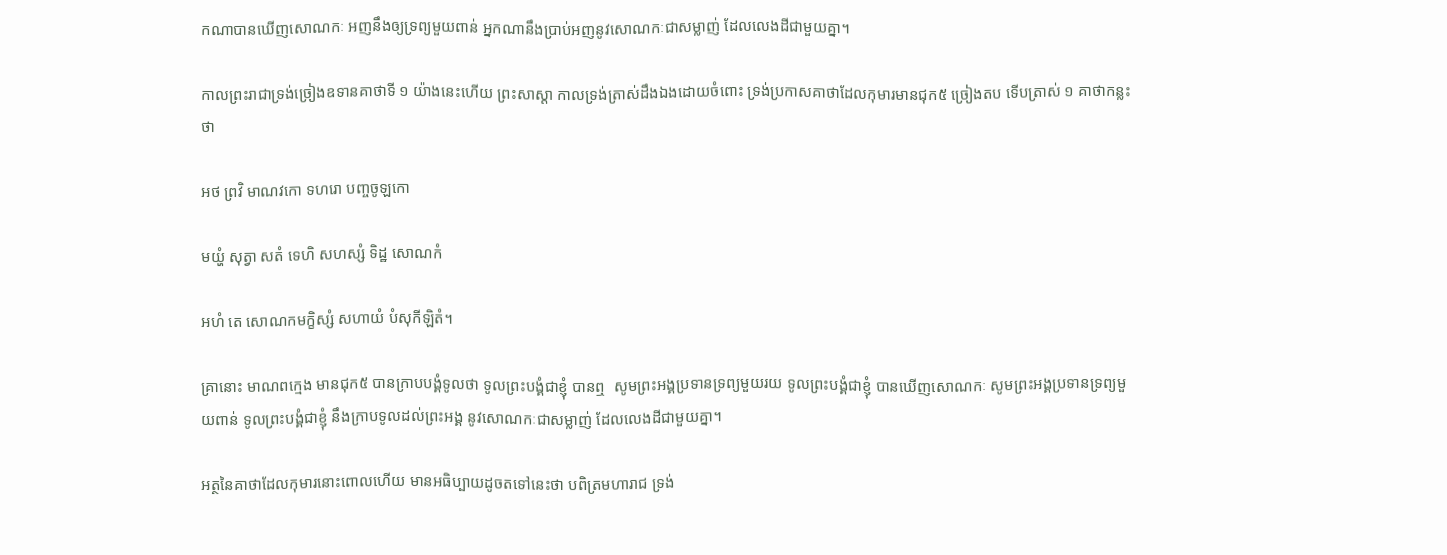កណាបានឃើញសោណកៈ អញនឹងឲ្យទ្រព្យមួយពាន់ អ្នកណានឹងប្រាប់អញនូវសោណកៈជាសម្លាញ់ ដែលលេងដីជាមួយគ្នា។

កាលព្រះរាជាទ្រង់ច្រៀងឧទានគាថាទី ១ យ៉ាងនេះហើយ ព្រះសាស្ដា កាលទ្រង់ត្រាស់ដឹងឯងដោយចំពោះ ទ្រង់ប្រកាសគាថាដែលកុមារមានជុក៥ ច្រៀងតប ទើបត្រាស់ ១ គាថាកន្លះថា

អថ ព្រវិ មាណវកោ ទហរោ បញ្ចចូឡកោ

មយ្ហំ សុត្វា សតំ ទេហិ សហស្សំ ទិដ្ឋ សោណកំ

អហំ តេ សោណកមក្ខិស្សំ សហាយំ បំសុកីឡិតំ។

គ្រានោះ មាណពក្មេង មានជុក៥ បានក្រាបបង្គំទូលថា ទូលព្រះបង្គំជាខ្ញុំ បានឮ  សូមព្រះអង្គប្រទានទ្រព្យមួយរយ ទូលព្រះបង្គំជាខ្ញុំ បានឃើញសោណកៈ សូមព្រះអង្គប្រទានទ្រព្យមួយពាន់ ទូលព្រះបង្គំជាខ្ញុំ នឹងក្រាបទូលដល់ព្រះអង្គ នូវសោណកៈជាសម្លាញ់ ដែលលេងដីជាមួយគ្នា។

អត្ថនៃគាថាដែលកុមារនោះពោលហើយ មានអធិប្បាយដូចតទៅនេះថា បពិត្រមហារាជ ទ្រង់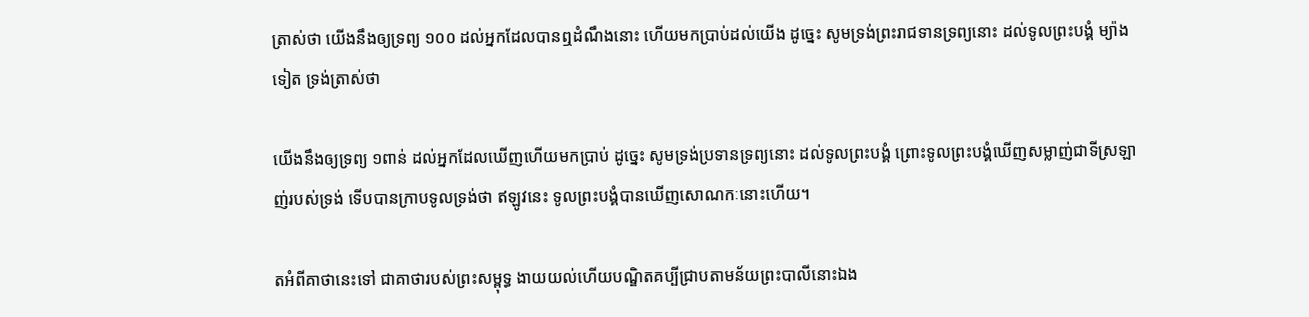ត្រាស់ថា យើងនឹងឲ្យទ្រព្យ ១០០ ដល់អ្នកដែលបានឮដំណឹងនោះ ហើយមកប្រាប់ដល់យើង ដូច្នេះ សូមទ្រង់ព្រះរាជទានទ្រព្យនោះ ដល់ទូលព្រះបង្គំ ម្យ៉ាងទៀត ទ្រង់ត្រាស់ថា

យើងនឹងឲ្យទ្រព្យ ១ពាន់ ដល់អ្នកដែលឃើញហើយមកប្រាប់ ដូច្នេះ សូមទ្រង់ប្រទានទ្រព្យនោះ ដល់ទូលព្រះបង្គំ ព្រោះទូលព្រះបង្គំឃើញសម្លាញ់ជាទីស្រឡាញ់របស់ទ្រង់ ទើបបានក្រាបទូលទ្រង់ថា ឥឡូវនេះ ទូលព្រះបង្គំបានឃើញសោណកៈនោះហើយ។

តអំពីគាថានេះទៅ ជាគាថារបស់ព្រះសម្ពុទ្ធ ងាយយល់ហើយបណ្ឌិតគប្បីជ្រាបតាមន័យព្រះបាលីនោះឯង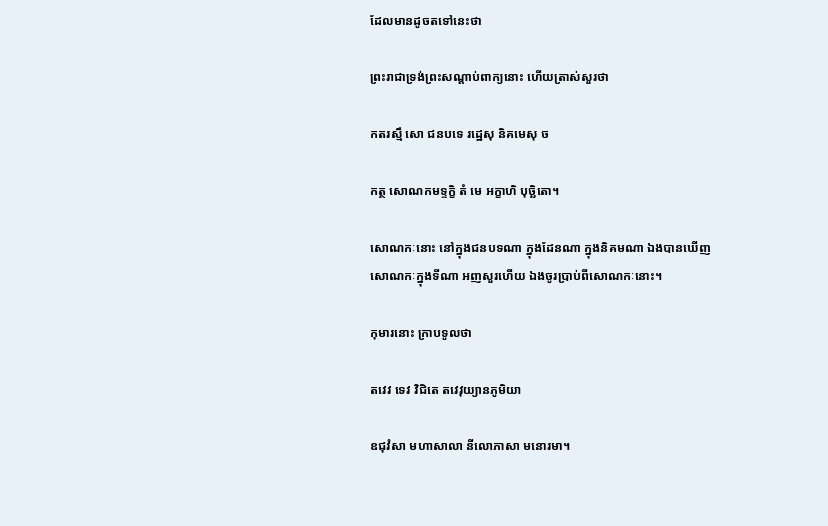ដែលមានដូចតទៅនេះថា

ព្រះរាជាទ្រង់ព្រះសណ្ដាប់ពាក្យនោះ ហើយត្រាស់សួរថា

កតរស្មឹ សោ ជនបទេ រដ្ឋេសុ និគមេសុ ច

កត្ថ សោណកមទ្ទក្ខិ តំ មេ អក្ខាហិ បុច្ឆិតោ។

សោណកៈនោះ នៅក្នុងជនបទណា ក្នុងដែនណា ក្នុងនិគមណា ឯងបានឃើញសោណកៈក្នុងទីណា អញសួរហើយ ឯងចូរប្រាប់ពីសោណកៈនោះ។

កុមារនោះ ក្រាបទូលថា

តវេវ ទេវ វិជិតេ តវេវុយ្យានភូមិយា

ឧជុវំសា មហាសាលា នីលោភាសា មនោរមា។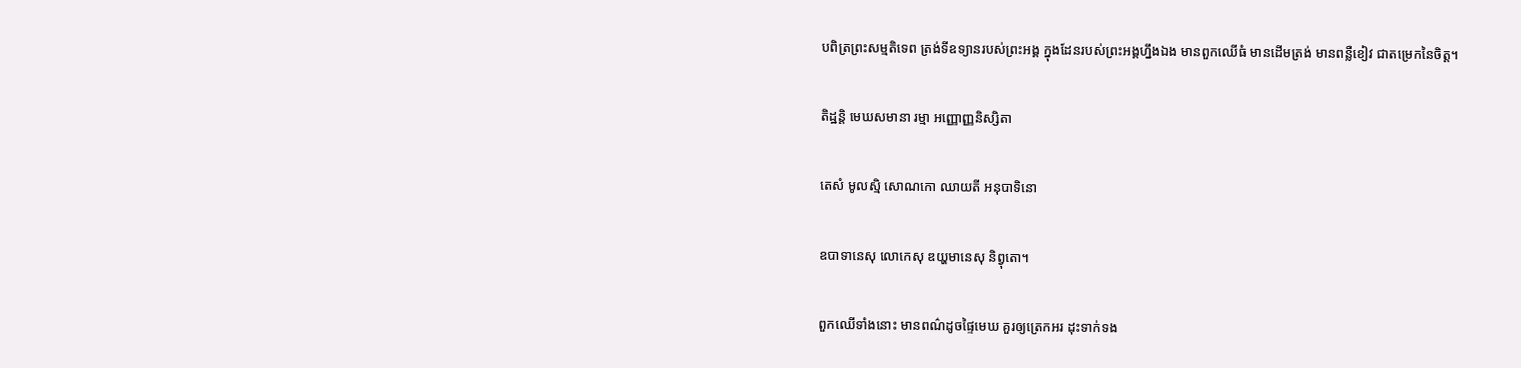បពិត្រព្រះសម្មតិទេព ត្រង់ទីឧទ្យានរបស់ព្រះអង្គ ក្នុងដែនរបស់ព្រះអង្គហ្នឹងឯង មានពួកឈើធំ មានដើមត្រង់ មានពន្លឺខៀវ ជាតម្រេកនៃចិត្ដ។

តិដ្ឋន្តិ មេឃសមានា រម្មា អញ្ញោញ្ញនិស្សិតា

តេសំ មូលស្មិ សោណកោ ឈាយតី អនុបាទិនោ

ឧបាទានេសុ លោកេសុ ឌយ្ហមានេសុ និព្វុតោ។

ពួកឈើទាំងនោះ មានពណ៌ដូចផ្ទៃមេឃ គួរឲ្យត្រេកអរ ដុះទាក់ទង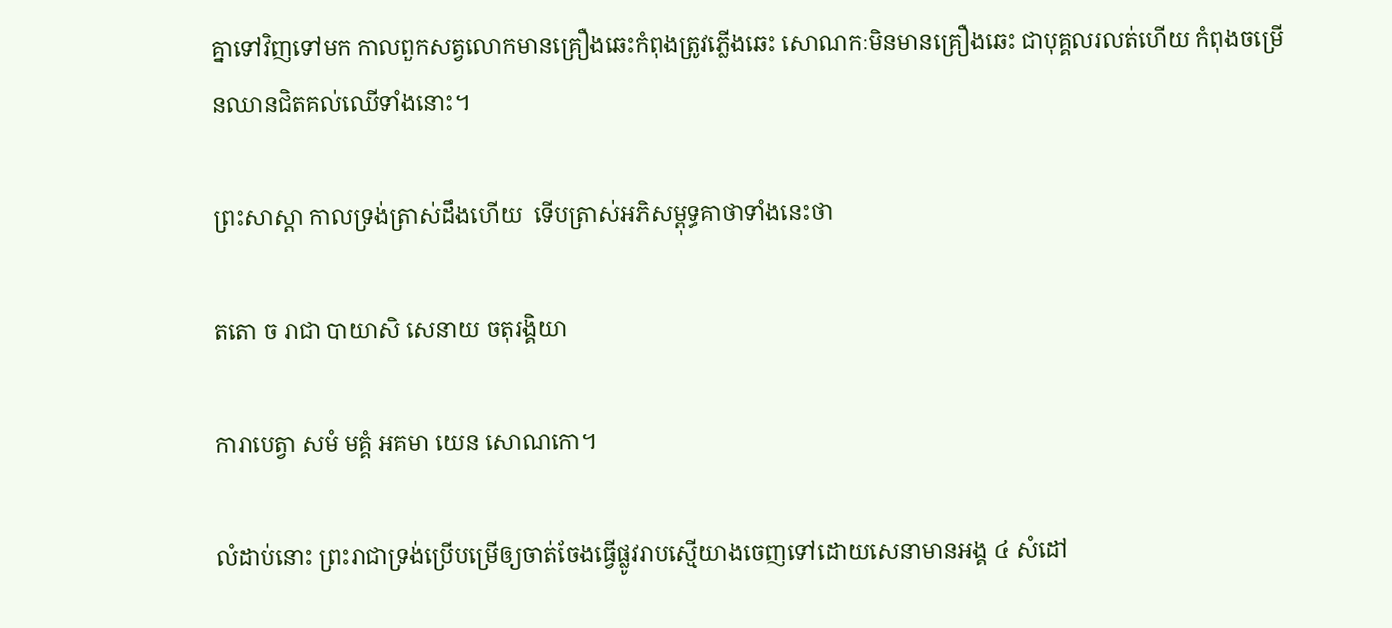គ្នាទៅវិញទៅមក កាលពួកសត្វលោកមានគ្រឿងឆេះកំពុងត្រូវភ្លើងឆេះ សោណកៈមិនមានគ្រឿងឆេះ ជាបុគ្គលរលត់ហើយ កំពុងចម្រើនឈានជិតគល់ឈើទាំងនោះ។

ព្រះសាស្ដា កាលទ្រង់ត្រាស់ដឹងហើយ  ទើបត្រាស់អភិសម្ពុទ្ធគាថាទាំងនេះថា

តតោ ច រាជា បាយាសិ សេនាយ ចតុរង្គិយា

ការាបេត្វា សមំ មគ្គំ អគមា យេន សោណកោ។

លំដាប់នោះ ព្រះរាជាទ្រង់ប្រើបម្រើឲ្យចាត់ចែងធ្វើផ្លូវរាបស្មើយាងចេញទៅដោយសេនាមានអង្គ ៤ សំដៅ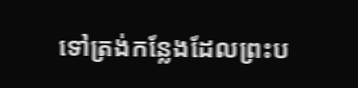ទៅត្រង់កន្លែងដែលព្រះប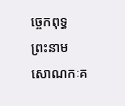ច្ចេកពុទ្ធ ព្រះនាមសោណកៈគ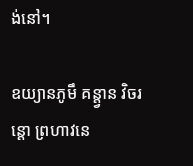ង់នៅ។

ឧយ្យានភូមឹ គន្ត្វាន វិចរន្តោ ព្រហាវនេ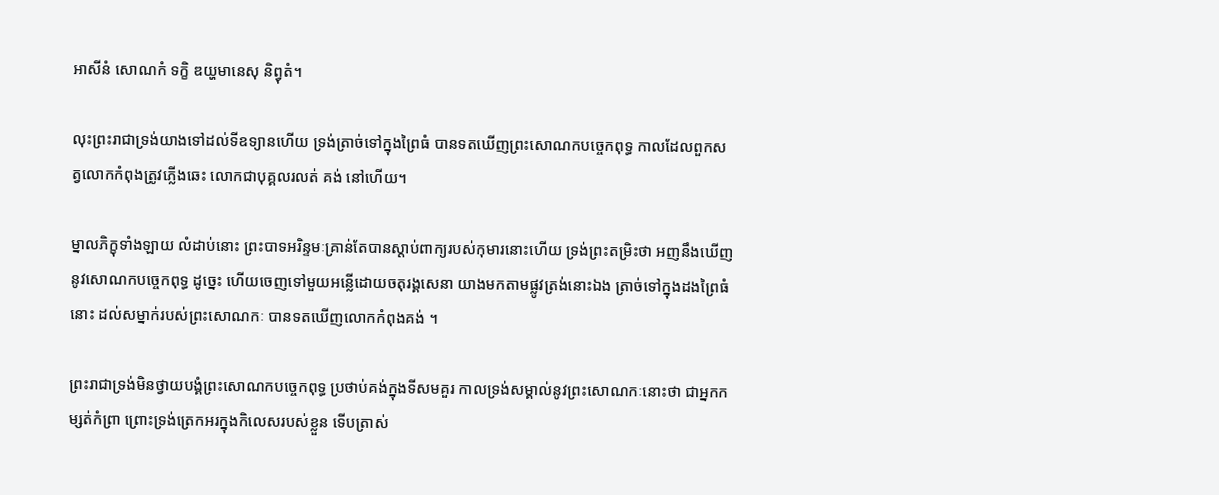អាសីនំ សោណកំ ទក្ខិ ឌយ្ហមានេសុ និព្វុតំ។

លុះព្រះរាជាទ្រង់យាងទៅដល់ទីឧទ្យានហើយ ទ្រង់ត្រាច់ទៅក្នុងព្រៃធំ បានទតឃើញព្រះសោណកបច្ចេកពុទ្ធ កាលដែលពួកសត្វលោកកំពុងត្រូវភ្លើងឆេះ លោកជាបុគ្គលរលត់ គង់ នៅហើយ។

ម្នាលភិក្ខុទាំងឡាយ លំដាប់នោះ ព្រះបាទអរិន្ទមៈគ្រាន់តែបានស្ដាប់ពាក្យរបស់កុមារនោះហើយ ទ្រង់ព្រះតម្រិះថា អញនឹងឃើញនូវសោណកបច្ចេកពុទ្ធ ដូច្នេះ ហើយចេញទៅមួយអន្លើដោយចតុរង្គសេនា យាងមកតាមផ្លូវត្រង់នោះឯង ត្រាច់ទៅក្នុងដងព្រៃធំនោះ ដល់សម្នាក់របស់ព្រះសោណកៈ បានទតឃើញលោកកំពុងគង់ ។

ព្រះរាជាទ្រង់មិនថ្វាយបង្គំព្រះសោណកបច្ចេកពុទ្ធ ប្រថាប់គង់ក្នុងទីសមគួរ កាលទ្រង់សម្គាល់នូវព្រះសោណកៈនោះថា ជាអ្នកកម្សត់កំព្រា ព្រោះទ្រង់ត្រេកអរក្នុងកិលេសរបស់ខ្លួន ទើបត្រាស់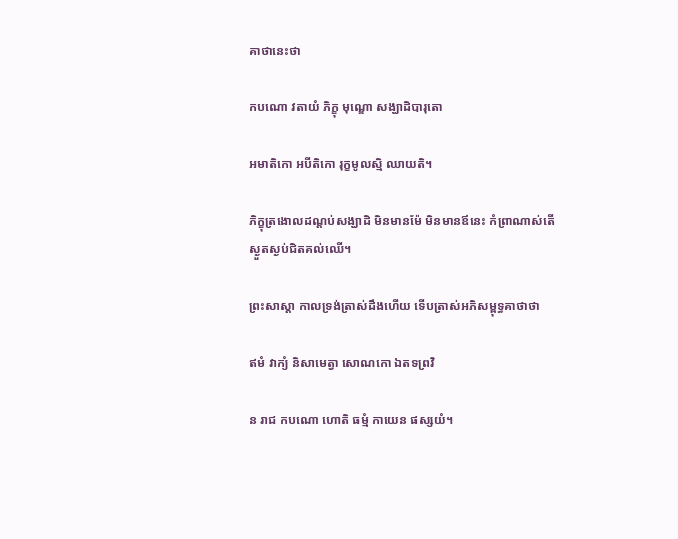គាថានេះថា

កបណោ វតាយំ ភិក្ខុ មុណ្ឌោ សង្ឃាដិបារុតោ

អមាតិកោ អបីតិកោ រុក្ខមូលស្មិ ឈាយតិ។

ភិក្ខុត្រងោលដណ្ដប់សង្ឃាដិ មិនមានម៉ែ មិនមានឪនេះ កំព្រាណាស់តើ ស្ងួតស្ងប់ជិតគល់ឈើ។

ព្រះសាស្ដា កាលទ្រង់ត្រាស់ដឹងហើយ ទើបត្រាស់អភិសម្ពុទ្ធគាថាថា

ឥមំ វាក្យំ និសាមេត្វា សោណកោ ឯតទព្រវិ

ន រាជ កបណោ ហោតិ ធម្មំ កាយេន ផស្សយំ។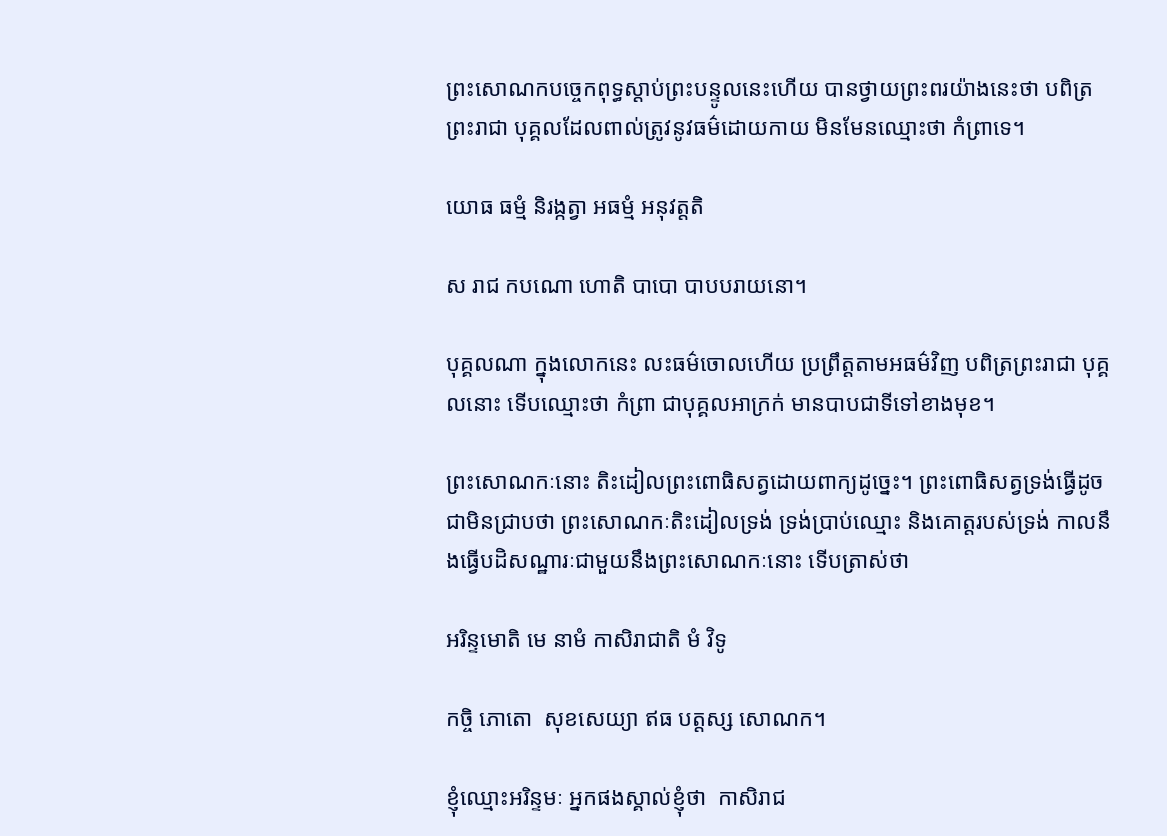ព្រះសោណកបច្ចេកពុទ្ធស្ដាប់ព្រះបន្ទូលនេះហើយ បានថ្វាយព្រះពរយ៉ាងនេះថា បពិត្រព្រះរាជា បុគ្គលដែលពាល់ត្រូវនូវធម៌ដោយកាយ មិនមែនឈ្មោះថា កំព្រាទេ។

យោធ ធម្មំ និរង្កត្វា អធម្មំ អនុវត្តតិ

ស រាជ កបណោ ហោតិ បាបោ បាបបរាយនោ។

បុគ្គលណា ក្នុងលោកនេះ លះធម៌ចោលហើយ ប្រព្រឹត្ដតាមអធម៌វិញ បពិត្រព្រះរាជា បុគ្គលនោះ ទើបឈ្មោះថា កំព្រា ជាបុគ្គលអាក្រក់ មានបាបជាទីទៅខាងមុខ។

ព្រះសោណកៈនោះ តិះដៀលព្រះពោធិសត្វដោយពាក្យដូច្នេះ។ ព្រះពោធិសត្វទ្រង់ធ្វើដូចជាមិនជ្រាបថា ព្រះសោណកៈតិះដៀលទ្រង់ ទ្រង់ប្រាប់ឈ្មោះ និងគោត្តរបស់ទ្រង់ កាលនឹងធ្វើបដិសណ្ឋារៈជាមួយនឹងព្រះសោណកៈនោះ ទើបត្រាស់ថា

អរិន្ទមោតិ មេ នាមំ កាសិរាជាតិ មំ វិទូ

កច្ចិ ភោតោ  សុខសេយ្យា ឥធ បត្តស្ស សោណក។

ខ្ញុំឈ្មោះអរិន្ទមៈ អ្នកផងស្គាល់ខ្ញុំថា  កាសិរាជ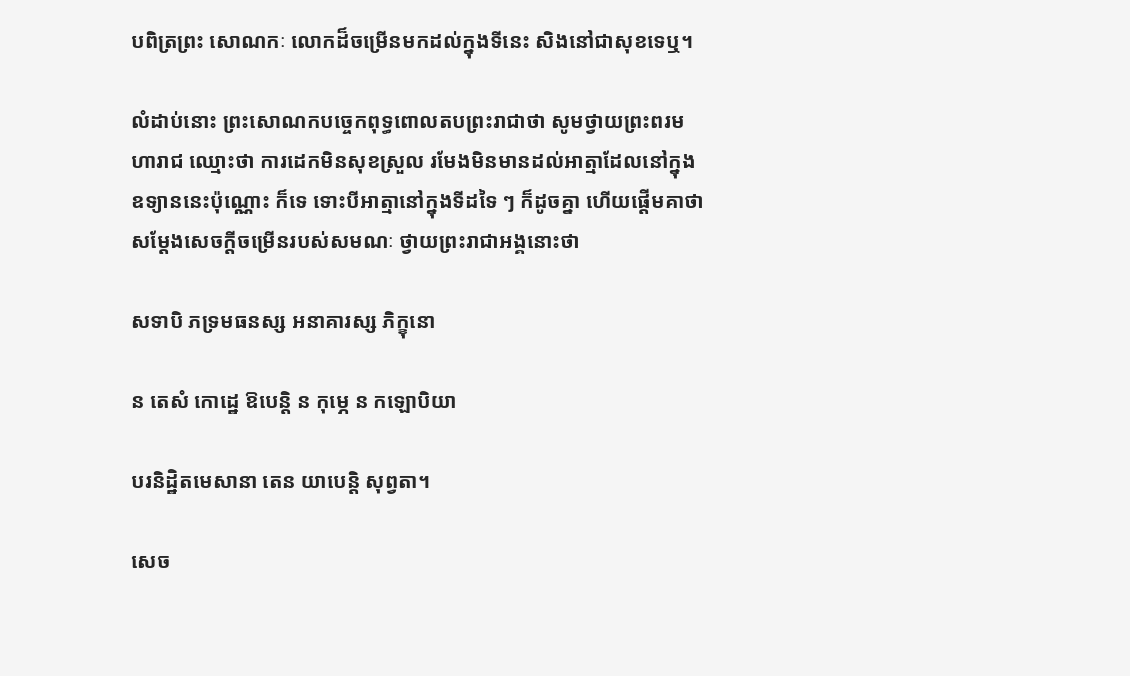បពិត្រព្រះ សោណកៈ លោកដ៏ចម្រើនមកដល់ក្នុងទីនេះ សិងនៅជាសុខទេឬ។

លំដាប់នោះ ព្រះសោណកបច្ចេកពុទ្ធពោលតបព្រះរាជាថា សូមថ្វាយព្រះពរមហារាជ ឈ្មោះថា ការដេកមិនសុខស្រួល រមែងមិនមានដល់អាត្មាដែលនៅក្នុងឧទ្យាននេះប៉ុណ្ណោះ ក៏ទេ ទោះបីអាត្មានៅក្នុងទីដទៃ ៗ ក៏ដូចគ្នា ហើយផ្ដើមគាថា សម្ដែងសេចក្ដីចម្រើនរបស់សមណៈ ថ្វាយព្រះរាជាអង្គនោះថា

សទាបិ ភទ្រមធនស្ស អនាគារស្ស ភិក្ខុនោ

ន តេសំ កោដ្ឋេ ឱបេន្តិ ន កុម្ភេ ន កឡោបិយា

បរនិដ្ឋិតមេសានា តេន យាបេន្តិ សុព្វតា។

សេច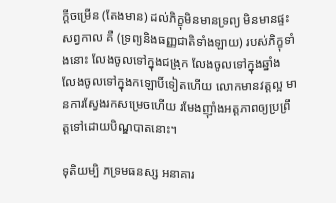ក្ដីចម្រើន (តែងមាន) ដល់ភិក្ខុមិនមានទ្រព្យ មិនមានផ្ទះសព្វកាល គឺ (ទ្រព្យនិងធញ្ញជាតិទាំងឡាយ) របស់ភិក្ខុទាំងនោះ លែងចូលទៅក្នុងជង្រុក លែងចូលទៅក្នុងឆ្នាំង លែងចូលទៅក្នុងកឡោបិ៍ទៀតហើយ លោកមានវត្ដល្អ មានការស្វែងរកសម្រេចហើយ រមែងញ៉ាំងអត្ដភាពឲ្យប្រព្រឹត្ដទៅដោយបិណ្ឌបាតនោះ។

ទុតិយម្បិ ភទ្រមធនស្ស អនាគារ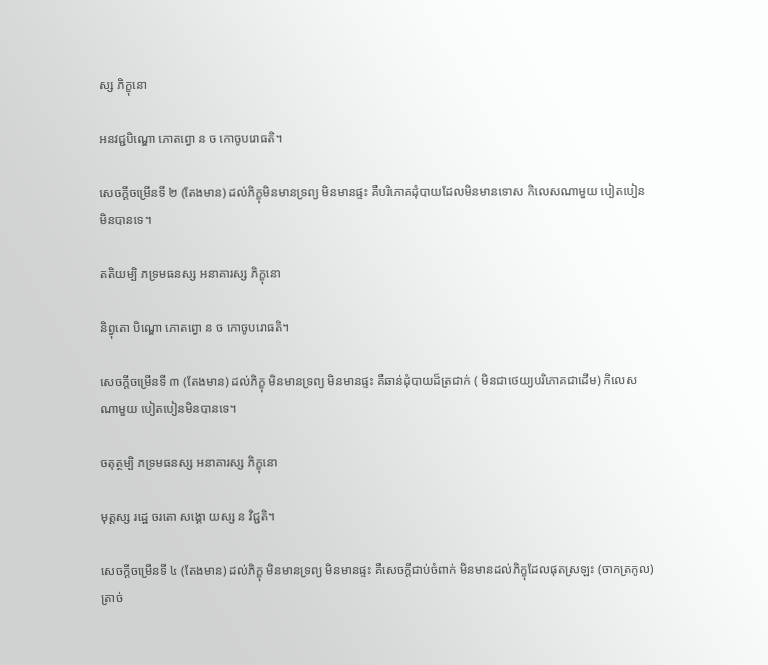ស្ស ភិក្ខុនោ

អនវជ្ជបិណ្ឌោ ភោតព្វោ ន ច កោចូបរោធតិ។

សេចក្ដីចម្រើនទី ២ (តែងមាន) ដល់ភិក្ខុមិនមានទ្រព្យ មិនមានផ្ទះ គឺបរិភោគដុំបាយដែលមិនមានទោស កិលេសណាមួយ បៀតបៀនមិនបានទេ។

តតិយម្បិ ភទ្រមធនស្ស អនាគារស្ស ភិក្ខុនោ

និព្វុតោ បិណ្ឌោ ភោតព្វោ ន ច កោចូបរោធតិ។

សេចក្ដីចម្រើនទី ៣ (តែងមាន) ដល់ភិក្ខុ មិនមានទ្រព្យ មិនមានផ្ទះ គឺឆាន់ដុំបាយដ៏ត្រជាក់ ( មិនជាថេយ្យបរិភោគជាដើម) កិលេសណាមួយ បៀតបៀនមិនបានទេ។

ចតុត្ថម្បិ ភទ្រមធនស្ស អនាគារស្ស ភិក្ខុនោ

មុត្តស្ស រដ្ឋេ ចរតោ សង្គោ យស្ស ន វិជ្ជតិ។

សេចក្ដីចម្រើនទី ៤ (តែងមាន) ដល់ភិក្ខុ មិនមានទ្រព្យ មិនមានផ្ទះ គឺសេចក្ដីជាប់ចំពាក់ មិនមានដល់ភិក្ខុដែលផុតស្រឡះ (ចាកត្រកូល) ត្រាច់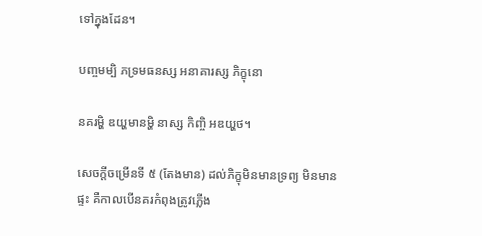ទៅក្នុងដែន។

បញ្ចមម្បិ ភទ្រមធនស្ស អនាគារស្ស ភិក្ខុនោ

នគរម្ហិ ឌយ្ហមានម្ហិ នាស្ស កិញ្ចិ អឌយ្ហថ។

សេចក្ដីចម្រើនទី ៥ (តែងមាន) ដល់ភិក្ខុមិនមានទ្រព្យ មិនមានផ្ទះ គឺកាលបើនគរកំពុងត្រូវភ្លើង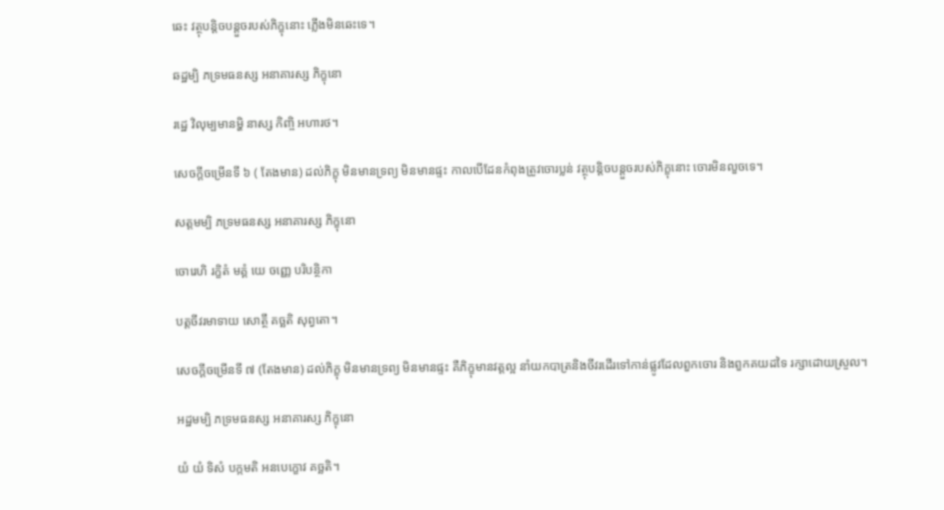ឆេះ វត្ថុបន្ដិចបន្ដួចរបស់ភិក្ខុនោះ ភ្លើងមិនឆេះទេ។

ឆដ្ឋម្បិ ភទ្រមធនស្ស អនាគារស្ស ភិក្ខុនោ

រដ្ឋេ វិលុម្បមានម្ហិ នាស្ស កិញ្ចិ អហារថ។

សេចក្ដីចម្រើនទី ៦ ( តែងមាន) ដល់ភិក្ខុ មិនមានទ្រព្យ មិនមានផ្ទះ កាលបើដែនកំពុងត្រូវចោរប្លន់ វត្ថុបន្ដិចបន្ដួចរបស់ភិក្ខុនោះ ចោរមិនលួចទេ។

សត្តមម្បិ ភទ្រមធនស្ស អនាគារស្ស ភិក្ខុនោ

ចោរេហិ រក្ខិតំ មគ្គំ យេ ចញ្ញេ បរិបន្ថិកា

បត្តចីវរមាទាយ សោត្ថឹ គច្ឆតិ សុព្វតោ។

សេចក្ដីចម្រើនទី ៧ (តែងមាន) ដល់ភិក្ខុ មិនមានទ្រព្យ មិនមានផ្ទះ គឺភិក្ខុមានវត្ដល្អ នាំយកបាត្រនិងចីវរដើរទៅកាន់ផ្លូវដែលពួកចោរ និងពួកគយដទៃ រក្សាដោយស្រួល។

អដ្ឋមម្បិ ភទ្រមធនស្ស អនាគារស្ស ភិក្ខុនោ

យំ យំ ទិសំ បក្កមតិ អនបេក្ខោវ គច្ឆតិ។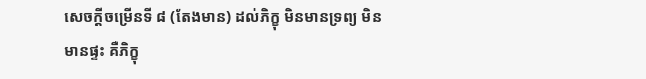សេចក្ដីចម្រើនទី ៨ (តែងមាន) ដល់ភិក្ខុ មិនមានទ្រព្យ មិនមានផ្ទះ គឺភិក្ខុ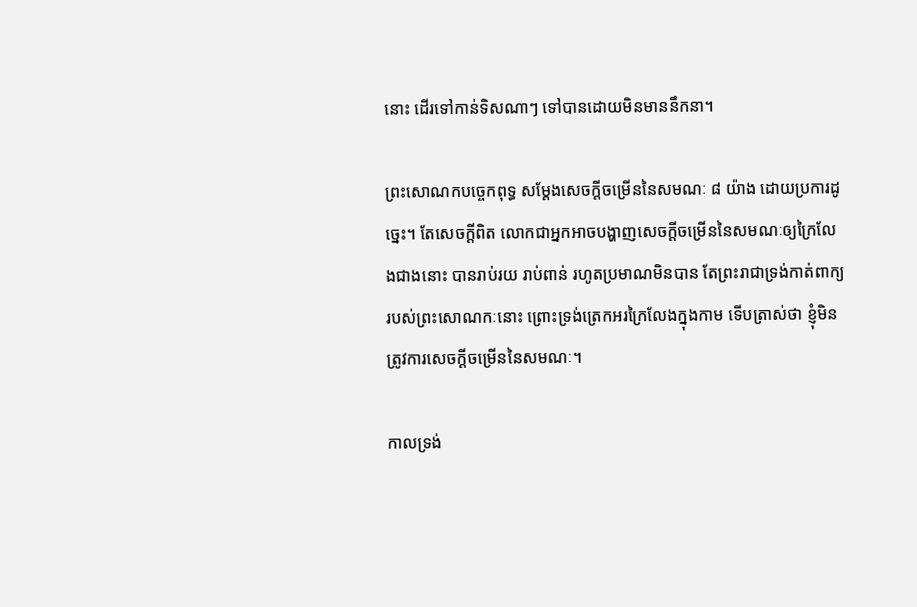នោះ ដើរទៅកាន់ទិសណាៗ ទៅបានដោយមិនមាននឹកនា។

ព្រះសោណកបច្ចេកពុទ្ធ សម្ដែងសេចក្ដីចម្រើននៃសមណៈ ៨ យ៉ាង ដោយប្រការដូច្នេះ។ តែសេចក្ដីពិត លោកជាអ្នកអាចបង្ហាញសេចក្ដីចម្រើននៃសមណៈឲ្យក្រៃលែងជាងនោះ បានរាប់រយ រាប់ពាន់ រហូតប្រមាណមិនបាន តែព្រះរាជាទ្រង់កាត់ពាក្យរបស់ព្រះសោណកៈនោះ ព្រោះទ្រង់ត្រេកអរក្រៃលែងក្នុងកាម ទើបត្រាស់ថា ខ្ញុំមិនត្រូវការសេចក្ដីចម្រើននៃសមណៈ។

កាលទ្រង់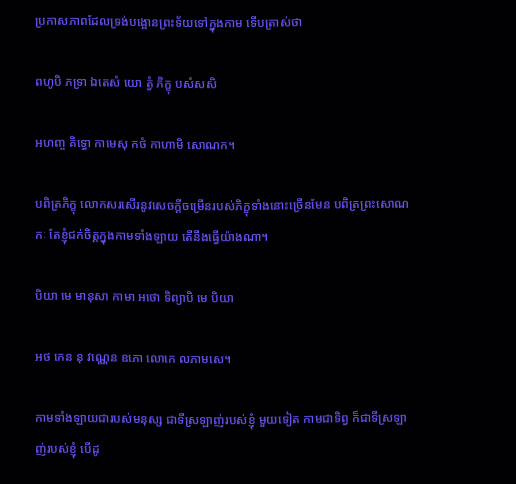ប្រកាសភាពដែលទ្រង់បង្អោនព្រះទ័យទៅក្នុងកាម ទើបត្រាស់ថា

ពហូបិ ភទ្រា ឯតេសំ យោ ត្វំ ភិក្ខុ បសំសសិ

អហញ្ច គិទ្ធោ កាមេសុ កថំ កាហាមិ សោណក។

បពិត្រភិក្ខុ លោកសរសើរនូវសេចក្ដីចម្រើនរបស់ភិក្ខុទាំងនោះច្រើនមែន បពិត្រព្រះសោណកៈ តែខ្ញុំជក់ចិត្ដក្នុងកាមទាំងឡាយ តើនឹងធ្វើយ៉ាងណា។

បិយា មេ មានុសា កាមា អថោ ទិព្យាបិ មេ បិយា

អថ កេន នុ វណ្ណេន ឧភោ លោកេ លភាមសេ។

កាមទាំងឡាយជារបស់មនុស្ស ជាទីស្រឡាញ់របស់ខ្ញុំ មួយទៀត កាមជាទិព្វ ក៏ជាទីស្រឡាញ់របស់ខ្ញុំ បើដូ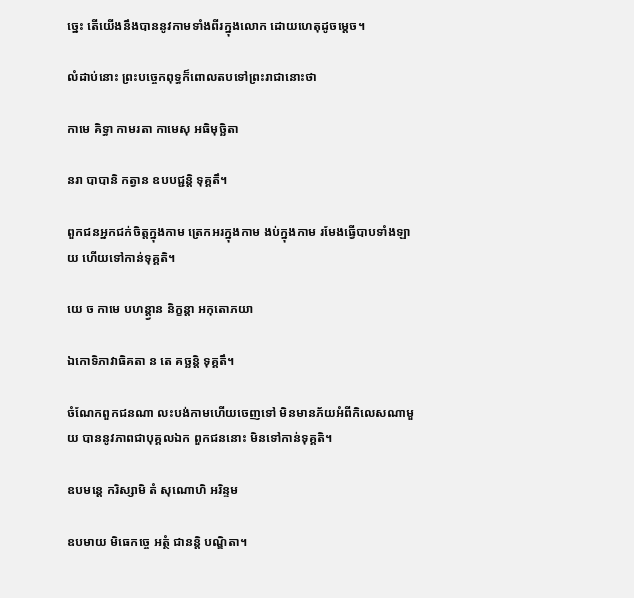ច្នេះ តើយើងនឹងបាននូវកាមទាំងពីរក្នុងលោក ដោយហេតុដូចម្ដេច។

លំដាប់នោះ ព្រះបច្ចេកពុទ្ធក៏ពោលតបទៅព្រះរាជានោះថា

កាមេ គិទ្ធា កាមរតា កាមេសុ អធិមុច្ឆិតា

នរា បាបានិ កត្វាន ឧបបជ្ជន្តិ ទុគ្គតឹ។

ពួកជនអ្នកជក់ចិត្ដក្នុងកាម ត្រេកអរក្នុងកាម ងប់ក្នុងកាម រមែងធ្វើបាបទាំងឡាយ ហើយទៅកាន់ទុគ្គតិ។

យេ ច កាមេ បហន្ត្វាន និក្ខន្តា អកុតោភយា

ឯកោទិភាវាធិគតា ន តេ គច្ឆន្តិ ទុគ្គតឹ។

ចំណែកពួកជនណា លះបង់កាមហើយចេញទៅ មិនមានភ័យអំពីកិលេសណាមួយ បាននូវភាពជាបុគ្គលឯក ពួកជននោះ មិនទៅកាន់ទុគ្គតិ។

ឧបមន្តេ ករិស្សាមិ តំ សុណោហិ អរិន្ទម

ឧបមាយ មិធេកច្ចេ អត្ថំ ជានន្តិ បណ្ឌិតា។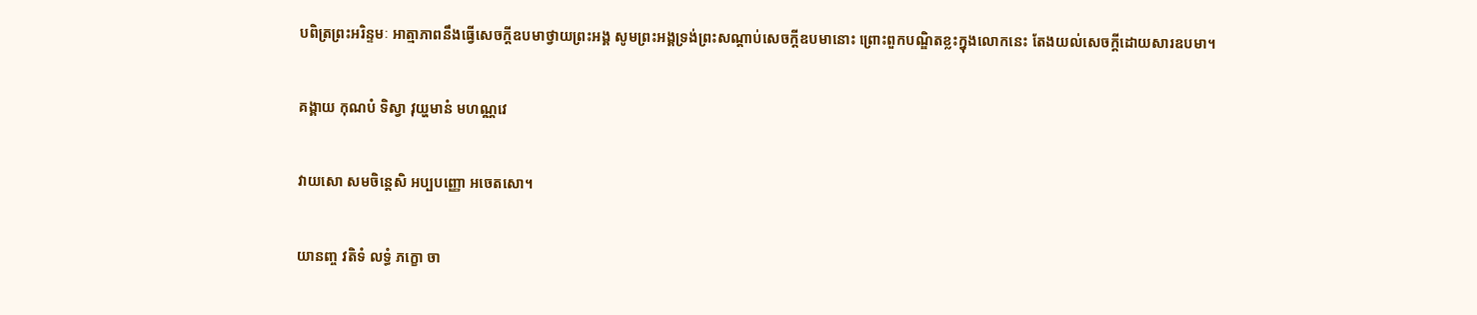បពិត្រព្រះអរិន្ទមៈ អាត្មាភាពនឹងធ្វើសេចក្ដីឧបមាថ្វាយព្រះអង្គ សូមព្រះអង្គទ្រង់ព្រះសណ្ដាប់សេចក្ដីឧបមានោះ ព្រោះពួកបណ្ឌិតខ្លះក្នុងលោកនេះ តែងយល់សេចក្ដីដោយសារឧបមា។

គង្គាយ កុណបំ ទិស្វា វុយ្ហមានំ មហណ្ណវេ

វាយសោ សមចិន្តេសិ អប្បបញ្ញោ អចេតសោ។

យានញ្ច វតិទំ លទ្ធំ ភក្ខោ ចា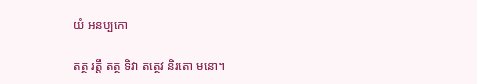យំ អនប្បកោ

តត្ថ រត្តឹ តត្ថ ទិវា តត្ថេវ និរតោ មនោ។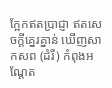ក្អែកឥតប្រាជ្ញា ឥតសេចក្ដីគ្នេរគ្នាន់ ឃើញសាកសព (ដំរី) កំពុងអណ្ដែត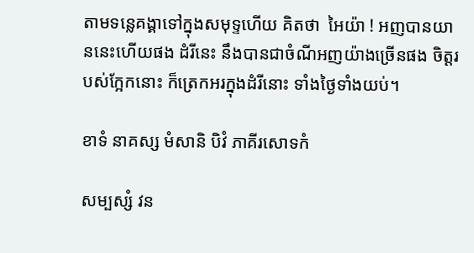តាមទន្លេគង្គាទៅក្នុងសមុទ្ទហើយ គិតថា  អៃយ៉ា ! អញបានយាននេះហើយផង ដំរីនេះ នឹងបានជាចំណីអញយ៉ាងច្រើនផង ចិត្ដរបស់ក្អែកនោះ ក៏ត្រេកអរក្នុងដំរីនោះ ទាំងថ្ងៃទាំងយប់។

ខាទំ នាគស្ស មំសានិ បិវំ ភាគីរសោទកំ

សម្បស្សំ វន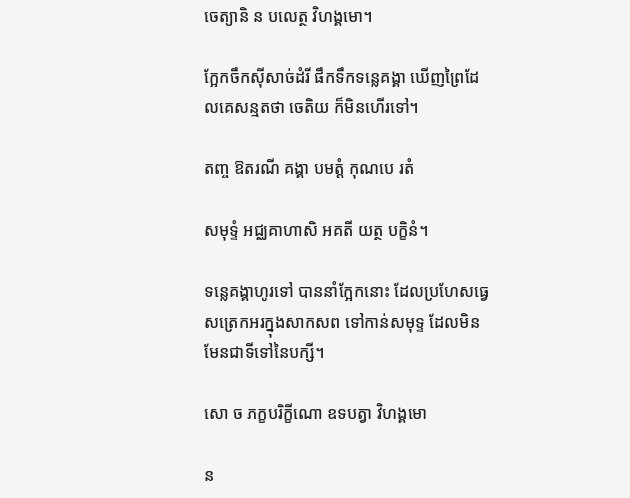ចេត្យានិ ន បលេត្ថ វិហង្គមោ។

ក្អែកចឹកស៊ីសាច់ដំរី ផឹកទឹកទន្លេគង្គា ឃើញព្រៃដែលគេសន្មតថា ចេតិយ ក៏មិនហើរទៅ។

តញ្ច ឱតរណី គង្គា បមត្តំ កុណបេ រតំ

សមុទ្ទំ អជ្ឈគាហាសិ អគតី យត្ថ បក្ខិនំ។

ទន្លេគង្គាហូរទៅ បាននាំក្អែកនោះ ដែលប្រហែសធ្វេសត្រេកអរក្នុងសាកសព ទៅកាន់សមុទ្ទ ដែលមិនមែនជាទីទៅនៃបក្សី។

សោ ច ភក្ខបរិក្ខីណោ ឧទបត្វា វិហង្គមោ

ន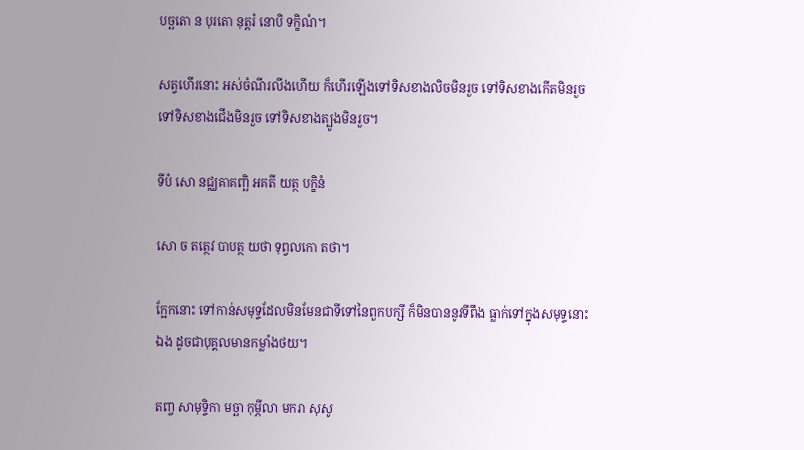បច្ឆតោ ន បុរតោ នុត្តរំ នោបិ ទក្ខិណំ។

សត្វហើរនោះ អស់ចំណីរលីងហើយ ក៏ហើរឡើងទៅទិសខាងលិចមិនរួច ទៅទិសខាងកើតមិនរួច ទៅទិសខាងជើងមិនរួច ទៅទិសខាងត្បូងមិនរួច។

ទីបំ សោ នជ្ឈគាគញ្ឆិ អគតី យត្ថ បក្ខិនំ

សោ ច តត្ថេវ បាបត្ថ យថា ទុព្វលកោ តថា។

ក្អែកនោះ ទៅកាន់សមុទ្ទដែលមិនមែនជាទីទៅនៃពួកបក្សី ក៏មិនបាននូវទីពឹង ធ្លាក់ទៅក្នុងសមុទ្ទនោះឯង ដូចជាបុគ្គលមានកម្លាំងថយ។

តញ្ច សាមុទ្ទិកា មច្ឆា កុម្ភីលា មករា សុសូ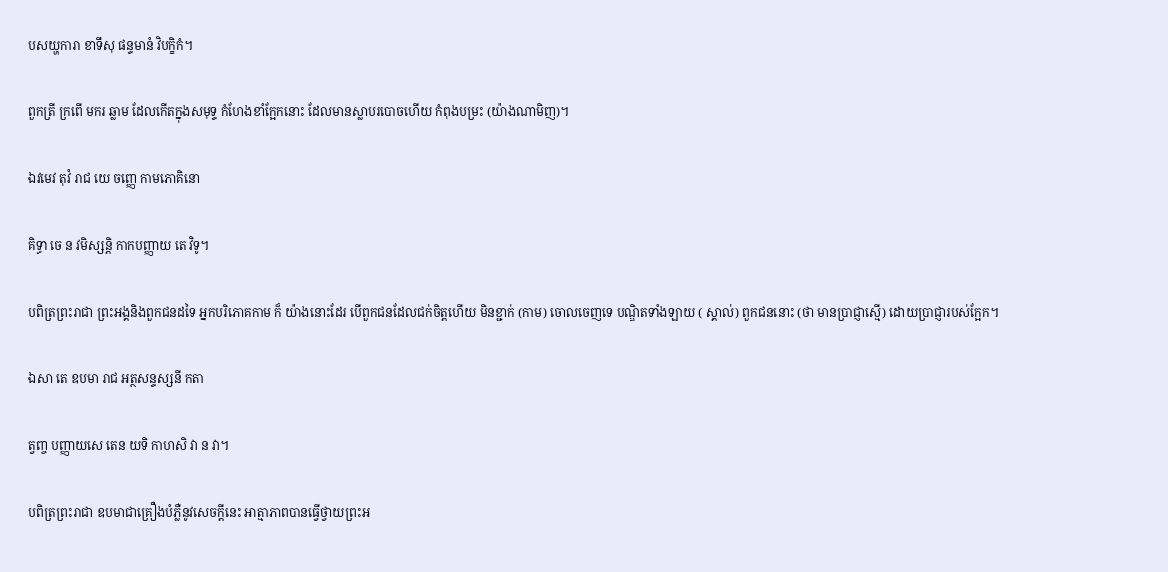បសយ្ហការា ខាទឹសុ ផន្ទមានំ វិបក្ខិកំ។

ពួកត្រី ក្រពើ មករ ឆ្លាម ដែលកើតក្នុងសមុទ្ទ កំហែងខាំក្អែកនោះ ដែលមានស្លាបរបោចហើយ កំពុងបម្រះ (យ៉ាងណាមិញ)។

ឯវមេវ តុវំ រាជ យេ ចញ្ញេ កាមភោគិនោ

គិទ្ធា ចេ ន វមិស្សន្តិ កាកបញ្ញាយ តេ វិទូ។

បពិត្រព្រះរាជា ព្រះអង្គនិងពួកជនដទៃ អ្នកបរិភោគកាម ក៏ យ៉ាងនោះដែរ បើពួកជនដែលជក់ចិត្ដហើយ មិនខ្ជាក់ (កាម) ចោលចេញទេ បណ្ឌិតទាំងឡាយ ( ស្គាល់) ពួកជននោះ (ថា មានប្រាជ្ញាស្មើ) ដោយប្រាជ្ញារបស់ក្អែក។

ឯសា តេ ឧបមា រាជ អត្ថសន្ទស្សនី កតា

ត្វញ្ច បញ្ញាយសេ តេន យទិ កាហសិ វា ន វា។

បពិត្រព្រះរាជា ឧបមាជាគ្រឿងបំភ្លឺនូវសេចក្ដីនេះ អាត្មាភាពបានធ្វើថ្វាយព្រះអ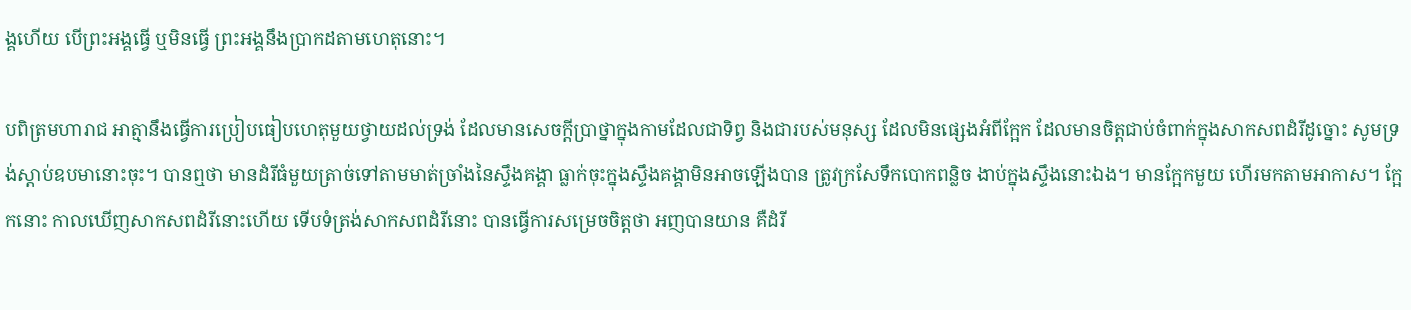ង្គហើយ បើព្រះអង្គធ្វើ ឬមិនធ្វើ ព្រះអង្គនឹងប្រាកដតាមហេតុនោះ។

បពិត្រមហារាជ អាត្មានឹងធ្វើការប្រៀបធៀបហេតុមួយថ្វាយដល់ទ្រង់ ដែលមានសេចក្ដីប្រាថ្នាក្នុងកាមដែលជាទិព្វ និងជារបស់មនុស្ស ដែលមិនផ្សេងអំពីក្អែក ដែលមានចិត្ដជាប់ចំពាក់ក្នុងសាកសពដំរីដូច្នោះ សូមទ្រង់ស្ដាប់ឧបមានោះចុះ។ បានឮថា មានដំរីធំមួយត្រាច់ទៅតាមមាត់ច្រាំងនៃស្ទឹងគង្គា ធ្លាក់ចុះក្នុងស្ទឹងគង្គាមិនអាចឡើងបាន ត្រូវក្រសែទឹកបោកពន្លិច ងាប់ក្នុងស្ទឹងនោះឯង។ មានក្អែកមួយ ហើរមកតាមអាកាស។ ក្អែកនោះ កាលឃើញសាកសពដំរីនោះហើយ ទើបទំត្រង់សាកសពដំរីនោះ បានធ្វើការសម្រេចចិត្ដថា អញបានយាន គឺដំរី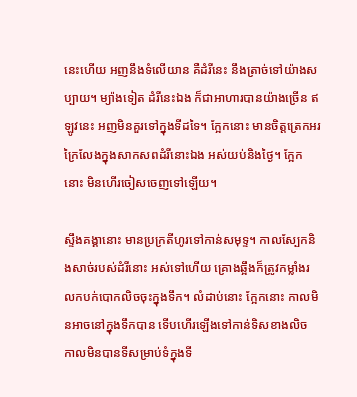នេះហើយ អញនឹងទំលើយាន គឺដំរីនេះ នឹងត្រាច់ទៅយ៉ាងសប្បាយ។ ម្យ៉ាងទៀត ដំរីនេះឯង ក៏ជាអាហារបានយ៉ាងច្រើន ឥឡូវនេះ អញមិនគួរទៅក្នុងទីដទៃ។ ក្អែកនោះ មានចិត្ដត្រេកអរក្រៃលែងក្នុងសាកសពដំរីនោះឯង អស់យប់និងថ្ងៃ។ ក្អែកនោះ មិនហើរចៀសចេញទៅឡើយ។

ស្ទឹងគង្គានោះ មានប្រក្រតីហូរទៅកាន់សមុទ្ទ។ កាលស្បែកនិងសាច់របស់ដំរីនោះ អស់ទៅហើយ គ្រោងឆ្អឹងក៏ត្រូវកម្លាំងរលកបក់បោកលិចចុះក្នុងទឹក។ លំដាប់នោះ ក្អែកនោះ កាលមិនអាចនៅក្នុងទឹកបាន ទើបហើរឡើងទៅកាន់ទិសខាងលិច កាលមិនបានទីសម្រាប់ទំក្នុងទី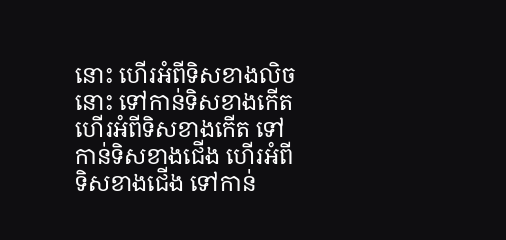នោះ ហើរអំពីទិសខាងលិចនោះ ទៅកាន់ទិសខាងកើត ហើរអំពីទិសខាងកើត ទៅកាន់ទិសខាងជើង ហើរអំពីទិសខាងជើង ទៅកាន់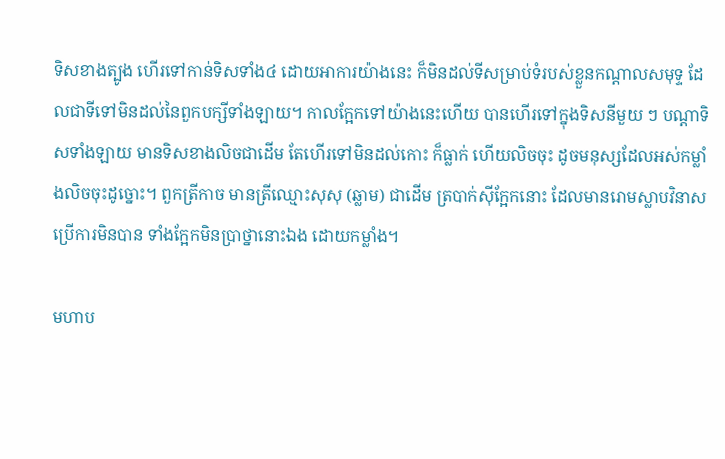ទិសខាងត្បូង ហើរទៅកាន់ទិសទាំង៤ ដោយអាការយ៉ាងនេះ ក៏មិនដល់ទីសម្រាប់ទំរបស់ខ្លួនកណ្ដាលសមុទ្ទ ដែលជាទីទៅមិនដល់នៃពួកបក្សីទាំងឡាយ។ កាលក្អែកទៅយ៉ាងនេះហើយ បានហើរទៅក្នុងទិសនីមួយ ៗ បណ្ដាទិសទាំងឡាយ មានទិសខាងលិចជាដើម តែហើរទៅមិនដល់កោះ ក៏ធ្លាក់ ហើយលិចចុះ ដូចមនុស្សដែលអស់កម្លាំងលិចចុះដូច្នោះ។ ពួកត្រីកាច មានត្រីឈ្មោះសុសុ (ឆ្លាម) ជាដើម ត្របាក់ស៊ីក្អែកនោះ ដែលមានរោមស្លាបវិនាសប្រើការមិនបាន ទាំងក្អែកមិនប្រាថ្នានោះឯង ដោយកម្លាំង។

មហាប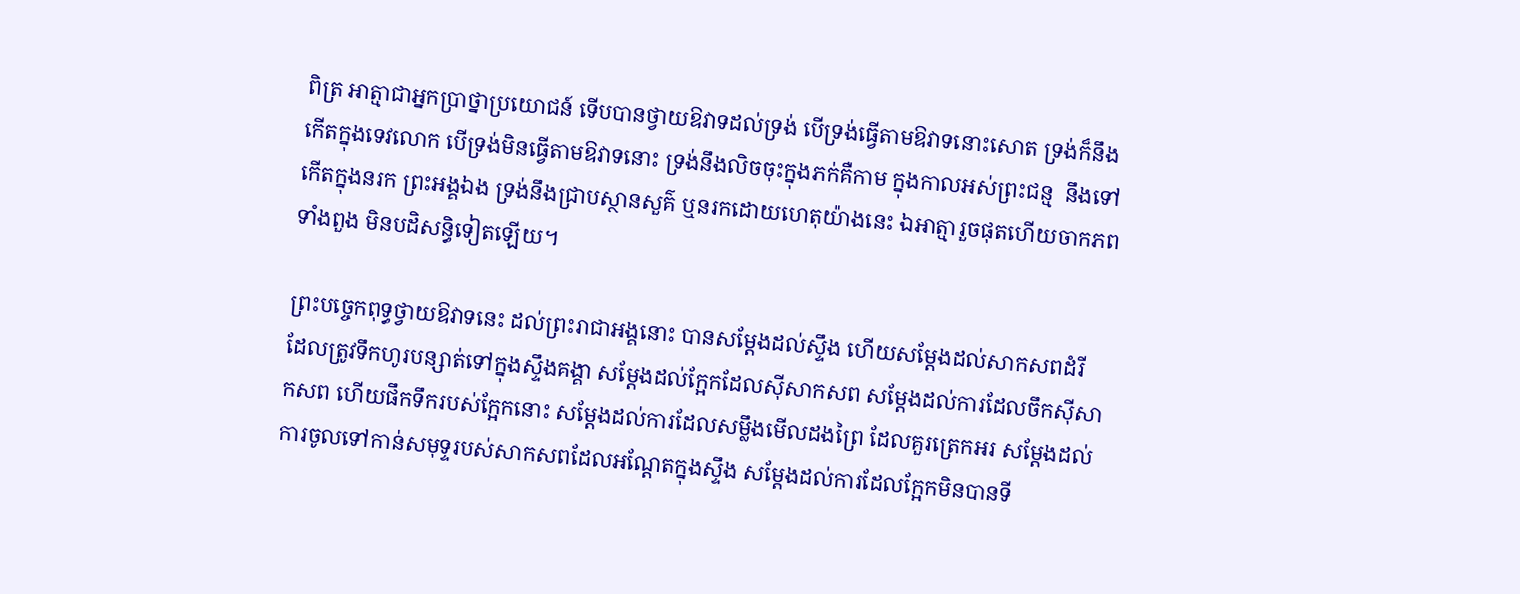ពិត្រ អាត្មាជាអ្នកប្រាថ្នាប្រយោជន៍ ទើបបានថ្វាយឱវាទដល់ទ្រង់ បើទ្រង់ធ្វើតាមឱវាទនោះសោត ទ្រង់ក៏នឹងកើតក្នុងទេវលោក បើទ្រង់មិនធ្វើតាមឱវាទនោះ ទ្រង់នឹងលិចចុះក្នុងភក់គឺកាម ក្នុងកាលអស់ព្រះជន្ម  នឹងទៅកើតក្នុងនរក ព្រះអង្គឯង ទ្រង់នឹងជ្រាបស្ថានសួគ៌ ឬនរកដោយហេតុយ៉ាងនេះ ឯអាត្មារួចផុតហើយចាកភពទាំងពួង មិនបដិសន្ធិទៀតឡើយ។

ព្រះបច្ចេកពុទ្ធថ្វាយឱវាទនេះ ដល់ព្រះរាជាអង្គនោះ បានសម្ដែងដល់ស្ទឹង ហើយសម្ដែងដល់សាកសពដំរី ដែលត្រូវទឹកហូរបន្សាត់ទៅក្នុងស្ទឹងគង្គា សម្ដែងដល់ក្អែកដែលស៊ីសាកសព សម្ដែងដល់ការដែលចឹកស៊ីសាកសព ហើយផឹកទឹករបស់ក្អែកនោះ សម្ដែងដល់ការដែលសម្លឹងមើលដងព្រៃ ដែលគួរត្រេកអរ សម្ដែងដល់ការចូលទៅកាន់សមុទ្ទរបស់សាកសពដែលអណ្ដែតក្នុងស្ទឹង សម្ដែងដល់ការដែលក្អែកមិនបានទី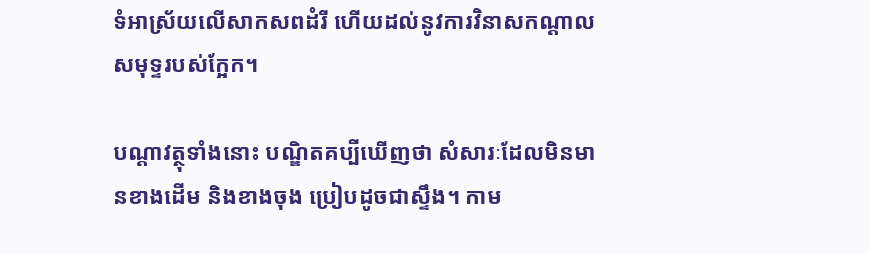ទំអាស្រ័យលើសាកសពដំរី ហើយដល់នូវការវិនាសកណ្ដាលសមុទ្ទរបស់ក្អែក។

បណ្ដាវត្ថុទាំងនោះ បណ្ឌិតគប្បីឃើញថា សំសារៈដែលមិនមានខាងដើម និងខាងចុង ប្រៀបដូចជាស្ទឹង។ កាម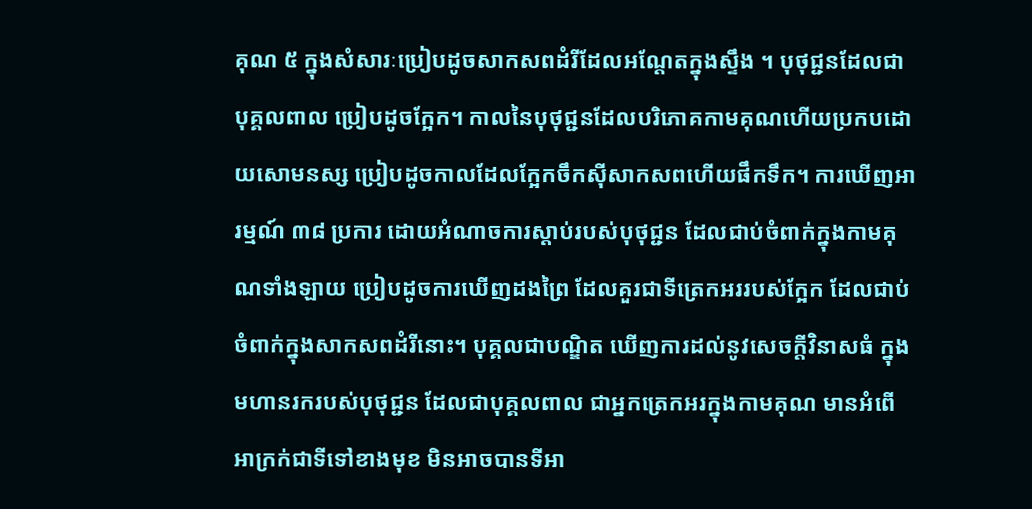គុណ ៥ ក្នុងសំសារៈប្រៀបដូចសាកសពដំរីដែលអណ្ដែតក្នុងស្ទឹង ។ បុថុជ្ជនដែលជាបុគ្គលពាល ប្រៀបដូចក្អែក។ កាលនៃបុថុជ្ជនដែលបរិភោគកាមគុណហើយប្រកបដោយសោមនស្ស ប្រៀបដូចកាលដែលក្អែកចឹកស៊ីសាកសពហើយផឹកទឹក។ ការឃើញអារម្មណ៍ ៣៨ ប្រការ ដោយអំណាចការស្ដាប់របស់បុថុជ្ជន ដែលជាប់ចំពាក់ក្នុងកាមគុណទាំងឡាយ ប្រៀបដូចការឃើញដងព្រៃ ដែលគួរជាទីត្រេកអររបស់ក្អែក ដែលជាប់ចំពាក់ក្នុងសាកសពដំរីនោះ។ បុគ្គលជាបណ្ឌិត ឃើញការដល់នូវសេចក្ដីវិនាសធំ ក្នុងមហានរករបស់បុថុជ្ជន ដែលជាបុគ្គលពាល ជាអ្នកត្រេកអរក្នុងកាមគុណ មានអំពើអាក្រក់ជាទីទៅខាងមុខ មិនអាចបានទីអា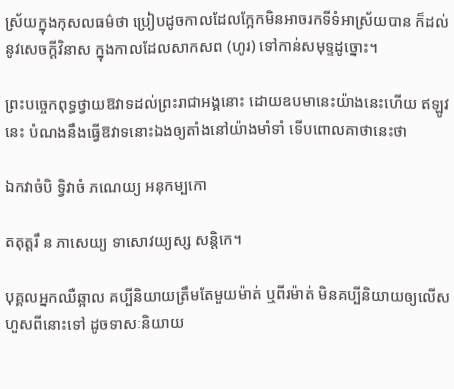ស្រ័យក្នុងកុសលធម៌ថា ប្រៀបដូចកាលដែលក្អែកមិនអាចរកទីទំអាស្រ័យបាន ក៏ដល់នូវសេចក្ដីវិនាស ក្នុងកាលដែលសាកសព (ហូរ) ទៅកាន់សមុទ្ទដូច្នោះ។

ព្រះបច្ចេកពុទ្ធថ្វាយឱវាទដល់ព្រះរាជាអង្គនោះ ដោយឧបមានេះយ៉ាងនេះហើយ ឥឡូវនេះ បំណងនឹងធ្វើឱវាទនោះឯងឲ្យតាំងនៅយ៉ាងមាំទាំ ទើបពោលគាថានេះថា

ឯកវាចំបិ ទ្វិវាចំ ភណេយ្យ អនុកម្បកោ

តតុត្តរឹ ន ភាសេយ្យ ទាសោវយ្យស្ស សន្តិកេ។

បុគ្គលអ្នកឈឺឆ្អាល គប្បីនិយាយត្រឹមតែមួយម៉ាត់ ឬពីរម៉ាត់ មិនគប្បីនិយាយឲ្យលើសហួសពីនោះទៅ ដូចទាសៈនិយាយ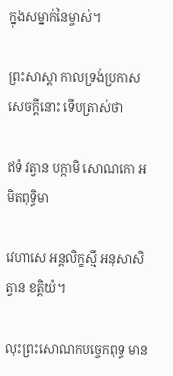ក្នុងសម្នាក់នៃម្ចាស់។

ព្រះសាស្ដា កាលទ្រង់ប្រកាសសេចក្ដីនោះ ទើបត្រាស់ថា

ឥទំ វត្វាន បក្កាមិ សោណកោ អមិតពុទ្ធិមា

វេហាសេ អន្តលិក្ខស្មឹ អនុសាសិត្វាន ខត្តិយំ។

លុះព្រះសោណកបច្ចេកពុទ្ធ មាន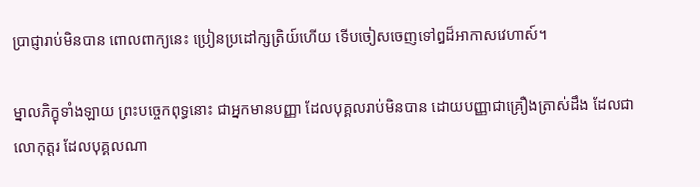ប្រាជ្ញារាប់មិនបាន ពោលពាក្យនេះ ប្រៀនប្រដៅក្សត្រិយ៍ហើយ ទើបចៀសចេញទៅឰដ៏អាកាសវេហាស៍។

ម្នាលភិក្ខុទាំងឡាយ ព្រះបច្ចេកពុទ្ធនោះ ជាអ្នកមានបញ្ញា ដែលបុគ្គលរាប់មិនបាន ដោយបញ្ញាជាគ្រឿងត្រាស់ដឹង ដែលជាលោកុត្ដរ ដែលបុគ្គលណា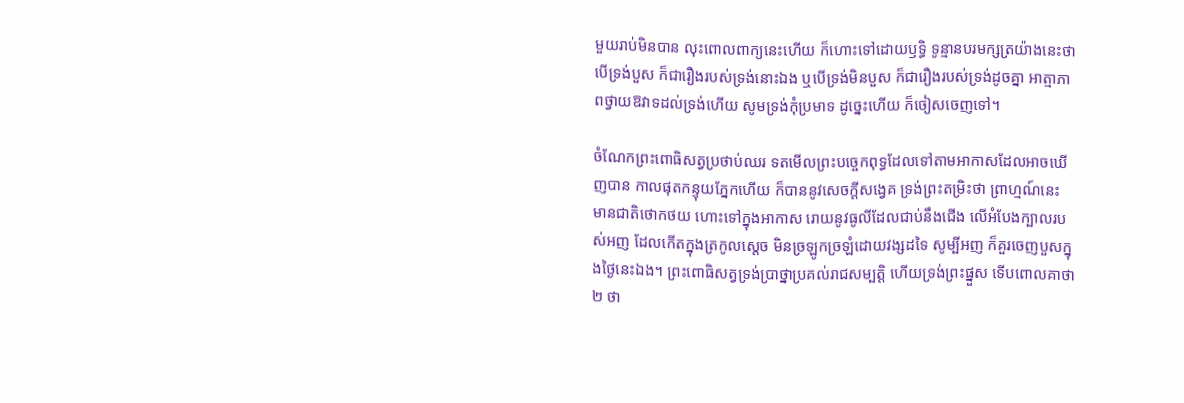មួយរាប់មិនបាន លុះពោលពាក្យនេះហើយ ក៏ហោះទៅដោយឫទ្ធិ ទូន្មានបរមក្សត្រយ៉ាងនេះថា បើទ្រង់បួស ក៏ជារឿងរបស់ទ្រង់នោះឯង ឬបើទ្រង់មិនបួស ក៏ជារឿងរបស់ទ្រង់ដូចគ្នា អាត្មាភាពថ្វាយឱវាទដល់ទ្រង់ហើយ សូមទ្រង់កុំប្រមាទ ដូច្នេះហើយ ក៏ចៀសចេញទៅ។

ចំណែកព្រះពោធិសត្វប្រថាប់ឈរ ទតមើលព្រះបច្ចេកពុទ្ធដែលទៅតាមអាកាសដែលអាចឃើញបាន កាលផុតកន្ទុយភ្នែកហើយ ក៏បាននូវសេចក្ដីសង្វេគ ទ្រង់ព្រះតម្រិះថា ព្រាហ្មណ៍នេះ មានជាតិថោកថយ ហោះទៅក្នុងអាកាស រោយនូវធូលីដែលជាប់នឹងជើង លើអំបែងក្បាលរបស់អញ ដែលកើតក្នុងត្រកូលស្ដេច មិនច្រឡូកច្រឡំដោយវង្សដទៃ សូម្បីអញ ក៏គួរចេញបួសក្នុងថ្ងៃនេះឯង។ ព្រះពោធិសត្វទ្រង់ប្រាថ្នាប្រគល់រាជសម្បត្ដិ ហើយទ្រង់ព្រះផ្នួស ទើបពោលគាថា២ ថា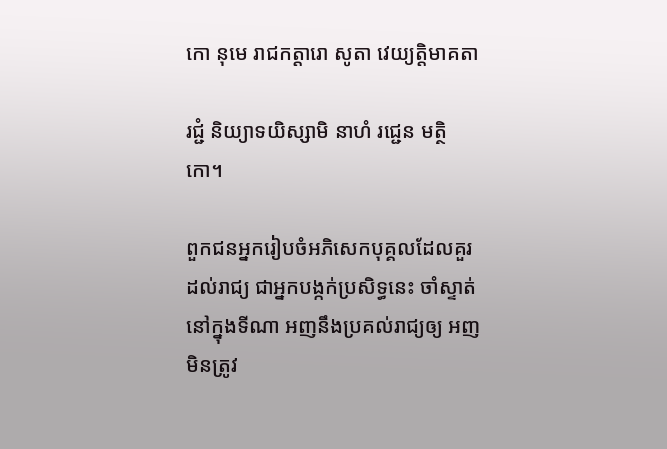កោ នុមេ រាជកត្តារោ សូតា វេយ្យត្តិមាគតា

រជ្ជំ និយ្យាទយិស្សាមិ នាហំ រជ្ជេន មត្ថិកោ។

ពួកជនអ្នករៀបចំអភិសេកបុគ្គលដែលគួរដល់រាជ្យ ជាអ្នកបង្កក់ប្រសិទ្ធនេះ ចាំស្ទាត់ នៅក្នុងទីណា អញនឹងប្រគល់រាជ្យឲ្យ អញមិនត្រូវ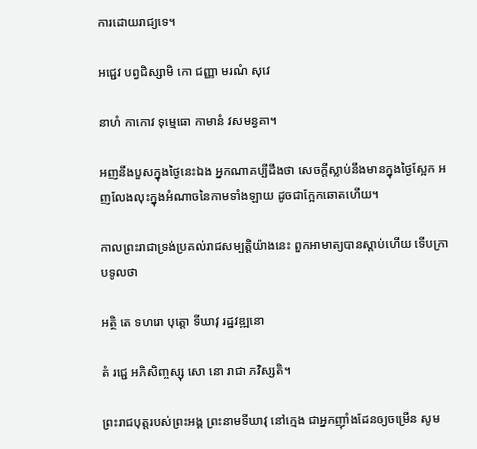ការដោយរាជ្យទេ។

អជ្ជេវ បព្វជិស្សាមិ កោ ជញ្ញា មរណំ សុវេ

នាហំ កាកោវ ទុម្មេធោ កាមានំ វសមន្វគា។

អញនឹងបួសក្នុងថ្ងៃនេះឯង អ្នកណាគប្បីដឹងថា សេចក្ដីស្លាប់នឹងមានក្នុងថ្ងៃស្អែក អញលែងលុះក្នុងអំណាចនៃកាមទាំងឡាយ ដូចជាក្អែកឆោតហើយ។

កាលព្រះរាជាទ្រង់ប្រគល់រាជសម្បត្ដិយ៉ាងនេះ ពួកអាមាត្យបានស្ដាប់ហើយ ទើបក្រាបទូលថា

អត្ថិ តេ ទហរោ បុត្តោ ទីឃាវុ រដ្ឋវឌ្ឍនោ

តំ រជ្ជេ អភិសិញ្ចស្សុ សោ នោ រាជា ភវិស្សតិ។

ព្រះរាជបុត្តរបស់ព្រះអង្គ ព្រះនាមទីឃាវុ នៅក្មេង ជាអ្នកញ៉ាំងដែនឲ្យចម្រើន សូម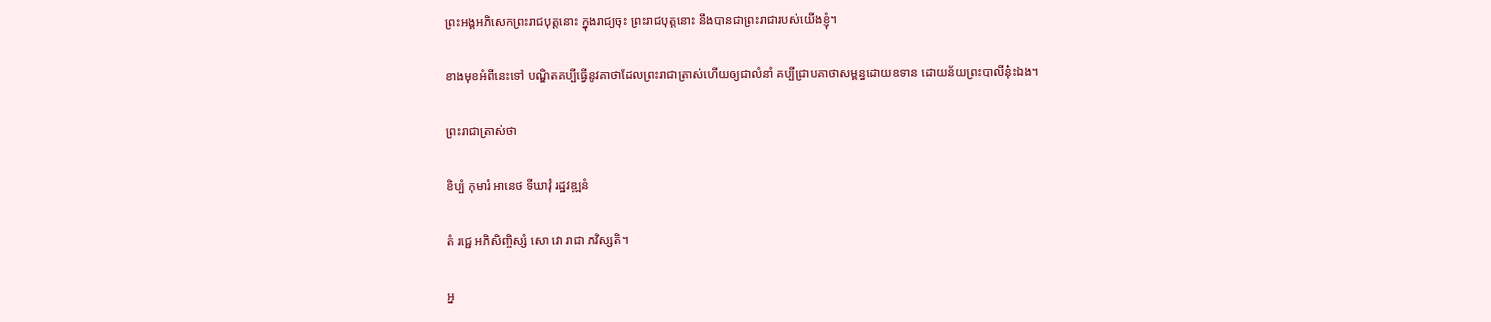ព្រះអង្គអភិសេកព្រះរាជបុត្តនោះ ក្នុងរាជ្យចុះ ព្រះរាជបុត្តនោះ នឹងបានជាព្រះរាជារបស់យើងខ្ញុំ។

ខាងមុខអំពីនេះទៅ បណ្ឌិតគប្បីធ្វើនូវគាថាដែលព្រះរាជាត្រាស់ហើយឲ្យជាលំនាំ គប្បីជ្រាបគាថាសម្ពន្ធដោយឧទាន ដោយន័យព្រះបាលីនុ៎ះឯង។

ព្រះរាជាត្រាស់ថា

ខិប្បំ កុមារំ អានេថ ទីឃាវុំ រដ្ឋវឌ្ឍនំ

តំ រជ្ជេ អភិសិញ្ចិស្សំ សោ វោ រាជា ភវិស្សតិ។

អ្ន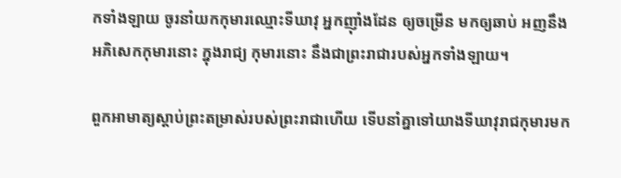កទាំងឡាយ ចូរនាំយកកុមារឈ្មោះទីឃាវុ អ្នកញ៉ាំងដែន ឲ្យចម្រើន មកឲ្យឆាប់ អញនឹងអភិសេកកុមារនោះ ក្នុងរាជ្យ កុមារនោះ នឹងជាព្រះរាជារបស់អ្នកទាំងឡាយ។

ពួកអាមាត្យស្ដាប់ព្រះតម្រាស់របស់ព្រះរាជាហើយ ទើបនាំគ្នាទៅយាងទីឃាវុរាជកុមារមក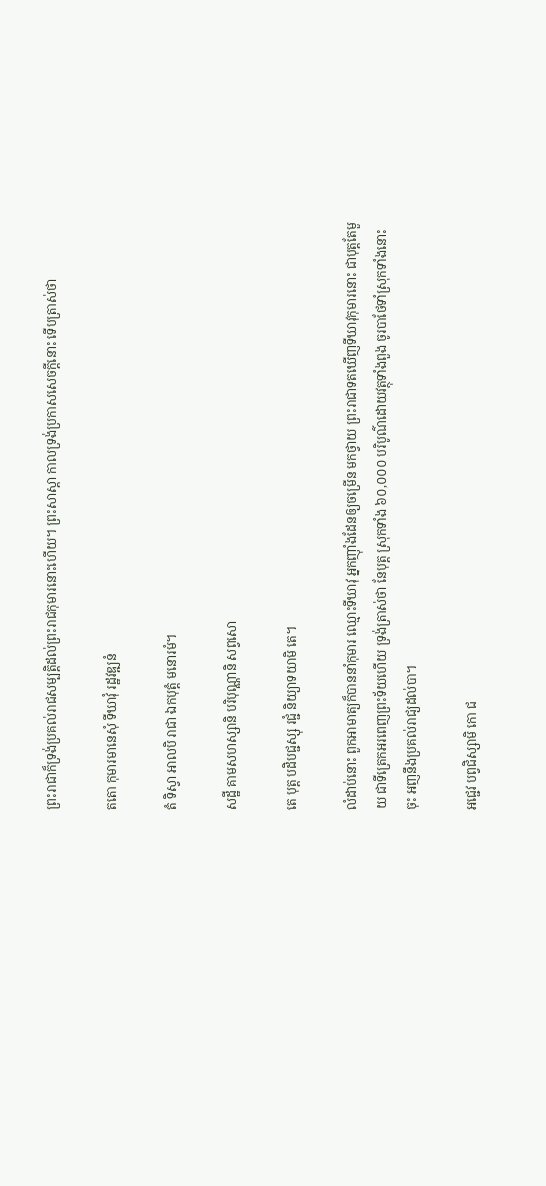ព្រះរាជាក៏ទ្រង់ប្រគល់រាជសម្បត្ដិដល់ព្រះរាជកុមារនោះហើយ។ ព្រះសាស្ដា កាលទ្រង់ប្រកាសសេចក្ដីនោះ ទើបត្រាស់ថា

តតោ កុមារមានេសុំ ទីឃាវុំ រដ្ឋវឌ្ឍនំ

តំ ទិស្វា អាលបិ រាជា ឯកបុត្តំ មនោរមំ។

សដ្ឋី គាមសហស្សានិ បរិបុណ្ណានិ សព្វសោ

តេ បុត្ត បដិបជ្ជស្សុ រជ្ជំ និយ្យាទយាមិ តេ។

លំដាប់នោះ ពួកអាមាត្យក៏បាននាំកុមារ ឈ្មោះទីឃាវុ អ្នកញ៉ាំងដែនឲ្យចម្រើន មកថ្វាយ ព្រះរាជាទតឃើញទីឃាវុកុមារនោះ ជាបុត្តតែមួយ ជាទីត្រេកអរពេញព្រះទ័យហើយ ទ្រង់ត្រាស់ថា នែបុត្ត ស្រុកទាំង ៦០,០០០ បរិបូណ៌ដោយវត្ថុទាំងពួង ចូរបាថែទាំស្រុកទាំងនោះចុះ អញនឹងប្រគល់រាជ្យដល់បា។

អជ្ជេវ បព្វជិស្សាមិ កោ ជ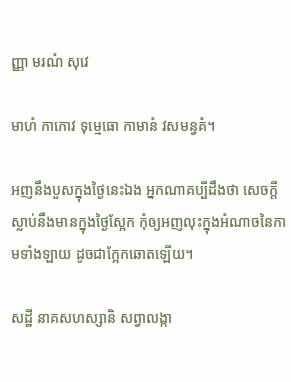ញ្ញា មរណំ សុវេ

មាហំ កាកោវ ទុម្មេធោ កាមានំ វសមន្វគំ។

អញនឹងបួសក្នុងថ្ងៃនេះឯង អ្នកណាគប្បីដឹងថា សេចក្ដីស្លាប់នឹងមានក្នុងថ្ងៃស្អែក កុំឲ្យអញលុះក្នុងអំណាចនៃកាមទាំងឡាយ ដូចជាក្អែកឆោតឡើយ។

សដ្ឋី នាគសហស្សានិ សព្វាលង្កា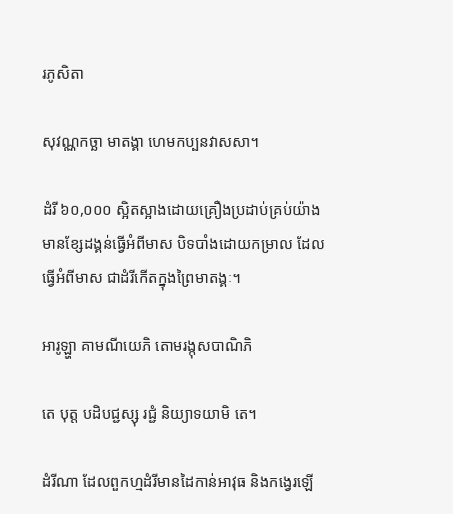រភូសិតា

សុវណ្ណកច្ឆា មាតង្គា ហេមកប្បនវាសសា។

ដំរី ៦០,០០០ ស្អិតស្អាងដោយគ្រឿងប្រដាប់គ្រប់យ៉ាង មានខ្សែដង្គន់ធ្វើអំពីមាស បិទបាំងដោយកម្រាល ដែលធ្វើអំពីមាស ជាដំរីកើតក្នុងព្រៃមាតង្គៈ។

អារូឡ្ហា គាមណីយេភិ តោមរង្កុសបាណិភិ

តេ បុត្ត បដិបជ្ជស្សុ រជ្ជំ និយ្យាទយាមិ តេ។

ដំរីណា ដែលពួកហ្មដំរីមានដៃកាន់អាវុធ និងកង្វេរឡើ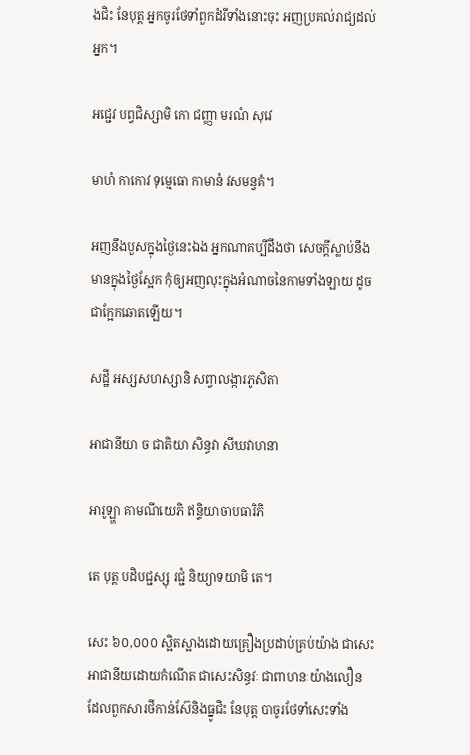ងជិះ នែបុត្ត អ្នកចូរថែទាំពួកដំរីទាំងនោះចុះ អញប្រគល់រាជ្យដល់អ្នក។

អជ្ជេវ បព្វជិស្សាមិ កោ ជញ្ញា មរណំ សុវេ

មាហំ កាកោវ ទុម្មេធោ កាមានំ វសមន្វគំ។

អញនឹងបួសក្នុងថ្ងៃនេះឯង អ្នកណាគប្បីដឹងថា សេចក្ដីស្លាប់នឹងមានក្នុងថ្ងៃស្អែក កុំឲ្យអញលុះក្នុងអំណាចនៃកាមទាំងឡាយ ដូចជាក្អែកឆោតឡើយ។

សដ្ឋី អស្សសហស្សានិ សព្វាលង្ការភូសិតា

អាជានីយា ច ជាតិយា សិន្ធវា សីឃវាហនា

អារូឡ្ហា គាមណីយេភិ ឥន្ទិយាចាបធារិភិ

តេ បុត្ត បដិបជ្ជស្សុ រជ្ជំ និយ្យាទយាមិ តេ។

សេះ ៦០,០០០ ស្អិតស្អាងដោយគ្រឿងប្រដាប់គ្រប់យ៉ាង ជាសេះអាជានីយដោយកំណើត ជាសេះសិន្ធវៈ ជាពាហនៈយ៉ាងលឿន ដែលពួកសារថីកាន់ស៊ែនិងធ្នូជិះ នែបុត្ត បាចូរថែទាំសេះទាំង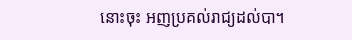នោះចុះ អញប្រគល់រាជ្យដល់បា។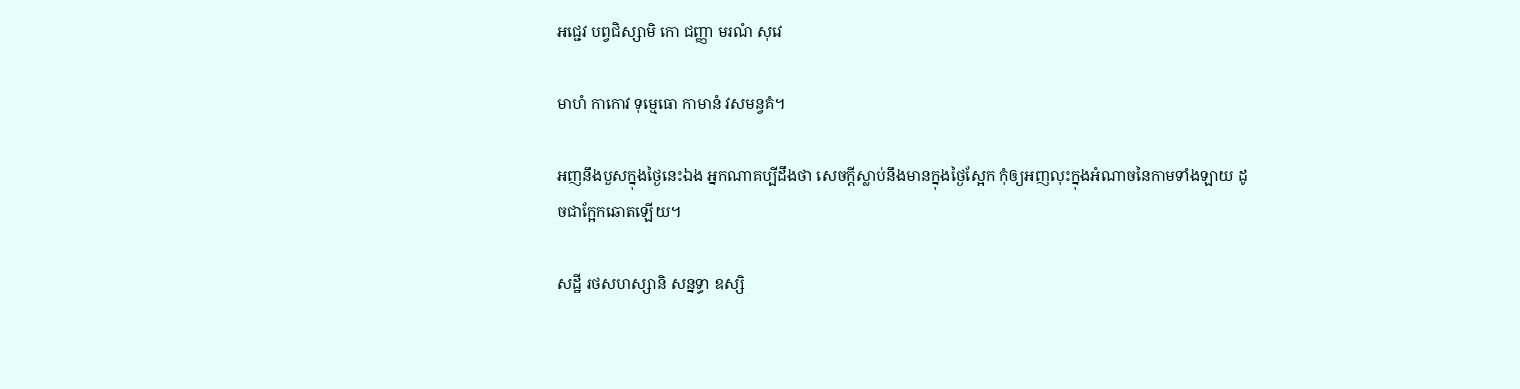អជ្ជេវ បព្វជិស្សាមិ កោ ជញ្ញា មរណំ សុវេ

មាហំ កាកោវ ទុម្មេធោ កាមានំ វសមន្វគំ។

អញនឹងបួសក្នុងថ្ងៃនេះឯង អ្នកណាគប្បីដឹងថា សេចក្ដីស្លាប់នឹងមានក្នុងថ្ងៃស្អែក កុំឲ្យអញលុះក្នុងអំណាចនៃកាមទាំងឡាយ ដូចជាក្អែកឆោតឡើយ។

សដ្ឋី រថសហស្សានិ សន្នទ្ធា ឧស្សិ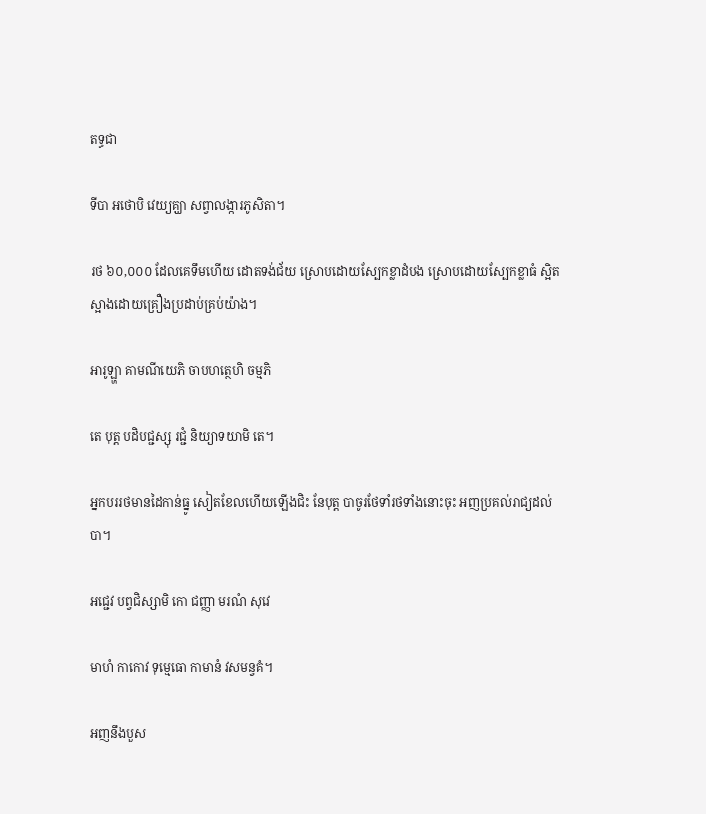តទ្ធជា

ទីបា អថោបិ វេយ្យគ្ឃា សព្វាលង្ការភូសិតា។

រថ ៦០,០០០ ដែលគេទឹមហើយ ដោតទង់ជ័យ ស្រោបដោយស្បែកខ្លាដំបង ស្រោបដោយស្បែកខ្លាធំ ស្អិតស្អាងដោយគ្រឿងប្រដាប់គ្រប់យ៉ាង។

អារូឡ្ហា គាមណីយេភិ ចាបហត្ថេហិ ចម្មភិ

តេ បុត្ត បដិបជ្ជស្សុ រជ្ជំ និយ្យាទយាមិ តេ។

អ្នកបររថមានដៃកាន់ធ្នូ សៀតខែលហើយឡើងជិះ នែបុត្ត បាចូរថែទាំរថទាំងនោះចុះ អញប្រគល់រាជ្យដល់បា។

អជ្ជេវ បព្វជិស្សាមិ កោ ជញ្ញា មរណំ សុវេ

មាហំ កាកោវ ទុម្មេធោ កាមានំ វសមន្វគំ។

អញនឹងបួស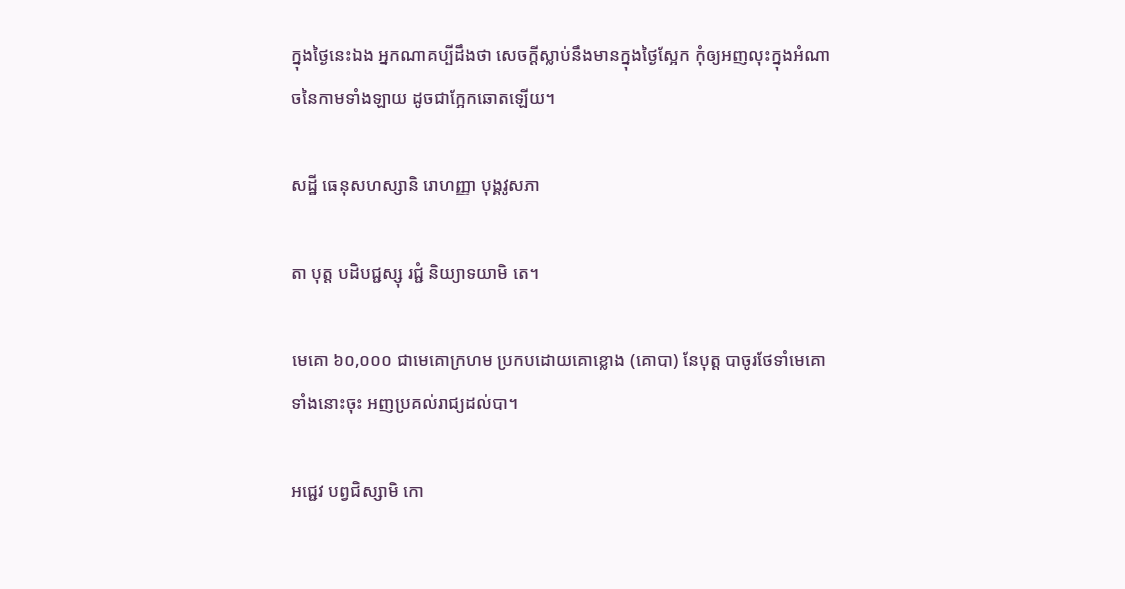ក្នុងថ្ងៃនេះឯង អ្នកណាគប្បីដឹងថា សេចក្ដីស្លាប់នឹងមានក្នុងថ្ងៃស្អែក កុំឲ្យអញលុះក្នុងអំណាចនៃកាមទាំងឡាយ ដូចជាក្អែកឆោតឡើយ។

សដ្ឋី ធេនុសហស្សានិ រោហញ្ញា បុង្គវូសភា

តា បុត្ត បដិបជ្ជស្សុ រជ្ជំ និយ្យាទយាមិ តេ។

មេគោ ៦០,០០០ ជាមេគោក្រហម ប្រកបដោយគោខ្លោង (គោបា) នែបុត្ត បាចូរថែទាំមេគោទាំងនោះចុះ អញប្រគល់រាជ្យដល់បា។

អជ្ជេវ បព្វជិស្សាមិ កោ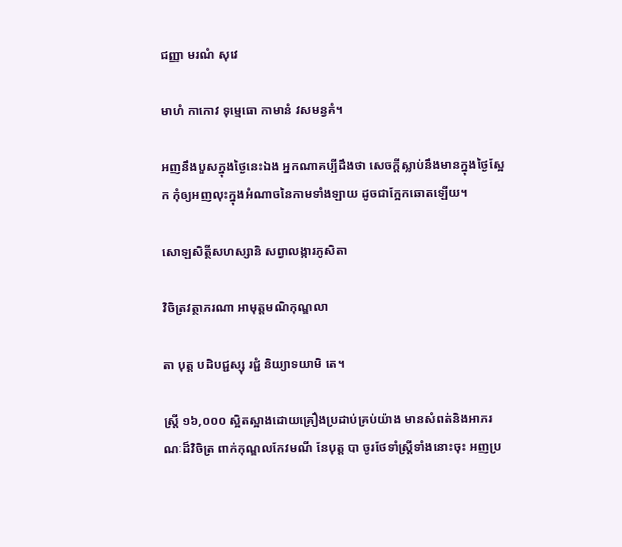ជញ្ញា មរណំ សុវេ

មាហំ កាកោវ ទុម្មេធោ កាមានំ វសមន្វគំ។

អញនឹងបួសក្នុងថ្ងៃនេះឯង អ្នកណាគប្បីដឹងថា សេចក្ដីស្លាប់នឹងមានក្នុងថ្ងៃស្អែក កុំឲ្យអញលុះក្នុងអំណាចនៃកាមទាំងឡាយ ដូចជាក្អែកឆោតឡើយ។

សោឡសិត្ថីសហស្សានិ សព្វាលង្ការភូសិតា

វិចិត្រវត្ថាភរណា អាមុត្តមណិកុណ្ឌលា

តា បុត្ត បដិបជ្ជស្សុ រជ្ជំ និយ្យាទយាមិ តេ។

ស្ដ្រី ១៦,០០០ ស្អិតស្អាងដោយគ្រឿងប្រដាប់គ្រប់យ៉ាង មានសំពត់និងអាភរណៈដ៏វិចិត្រ ពាក់កុណ្ឌលកែវមណី នែបុត្ត បា ចូរថែទាំស្ដ្រីទាំងនោះចុះ អញប្រ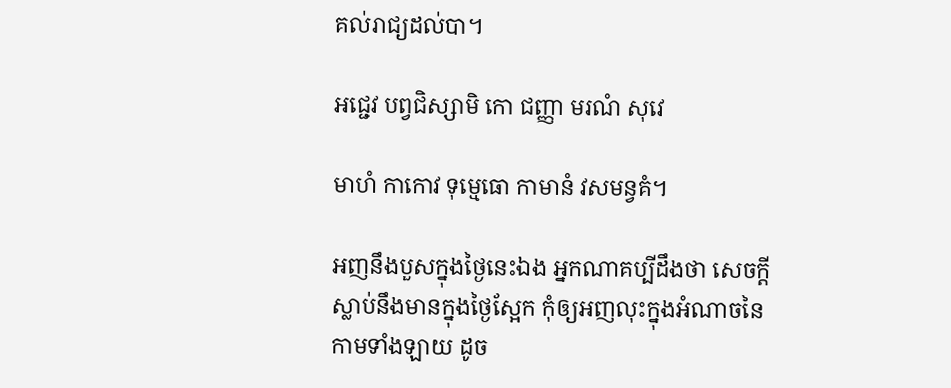គល់រាជ្យដល់បា។

អជ្ជេវ បព្វជិស្សាមិ កោ ជញ្ញា មរណំ សុវេ

មាហំ កាកោវ ទុម្មេធោ កាមានំ វសមន្វគំ។

អញនឹងបួសក្នុងថ្ងៃនេះឯង អ្នកណាគប្បីដឹងថា សេចក្ដីស្លាប់នឹងមានក្នុងថ្ងៃស្អែក កុំឲ្យអញលុះក្នុងអំណាចនៃកាមទាំងឡាយ ដូច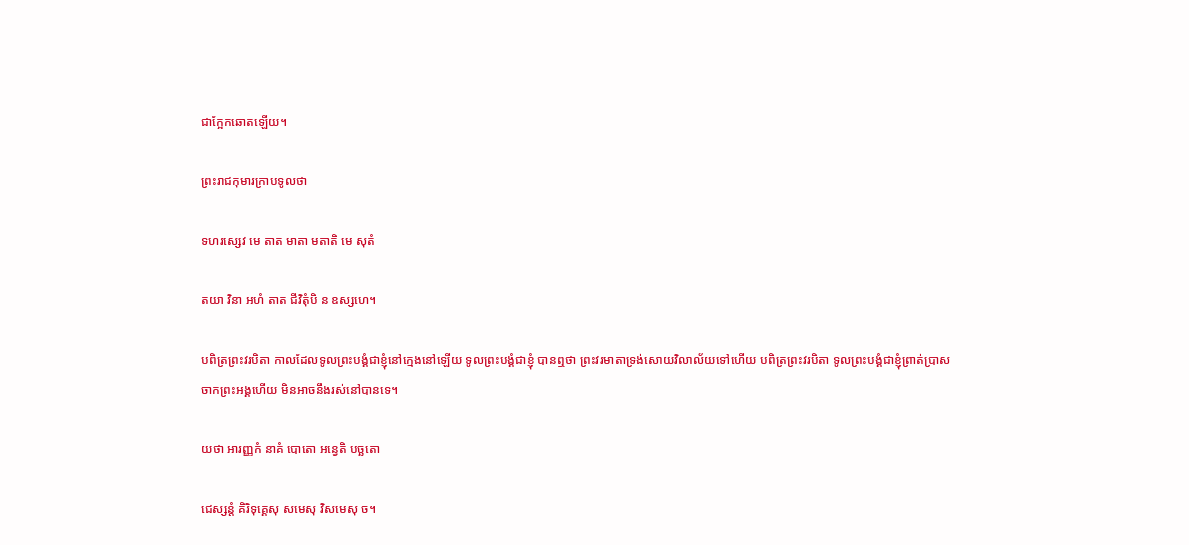ជាក្អែកឆោតឡើយ។

ព្រះរាជកុមារក្រាបទូលថា

ទហរស្សេវ មេ តាត មាតា មតាតិ មេ សុតំ

តយា វិនា អហំ តាត ជីវិតុំបិ ន ឧស្សហេ។

បពិត្រព្រះវរបិតា កាលដែលទូលព្រះបង្គំជាខ្ញុំនៅក្មេងនៅឡើយ ទូលព្រះបង្គំជាខ្ញុំ បានឮថា ព្រះវរមាតាទ្រង់សោយវិលាល័យទៅហើយ បពិត្រព្រះវរបិតា ទូលព្រះបង្គំជាខ្ញុំព្រាត់ប្រាសចាកព្រះអង្គហើយ មិនអាចនឹងរស់នៅបានទេ។

យថា អារញ្ញកំ នាគំ បោតោ អន្វេតិ បច្ឆតោ

ជេស្សន្តំ គិរិទុគ្គេសុ សមេសុ វិសមេសុ ច។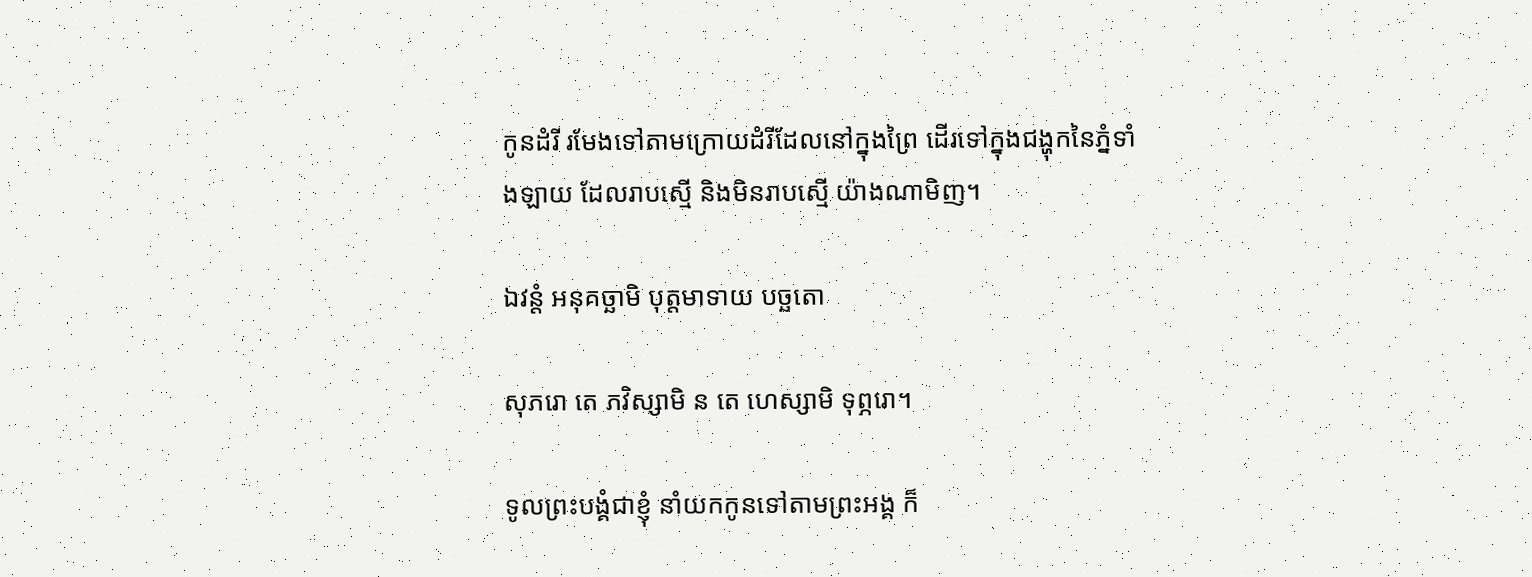កូនដំរី រមែងទៅតាមក្រោយដំរីដែលនៅក្នុងព្រៃ ដើរទៅក្នុងជង្ហុកនៃភ្នំទាំងឡាយ ដែលរាបស្មើ និងមិនរាបស្មើ យ៉ាងណាមិញ។

ឯវន្តំ អនុគច្ឆាមិ បុត្តមាទាយ បច្ឆតោ

សុភរោ តេ ភវិស្សាមិ ន តេ ហេស្សាមិ ទុព្ភរោ។

ទូលព្រះបង្គំជាខ្ញុំ នាំយកកូនទៅតាមព្រះអង្គ ក៏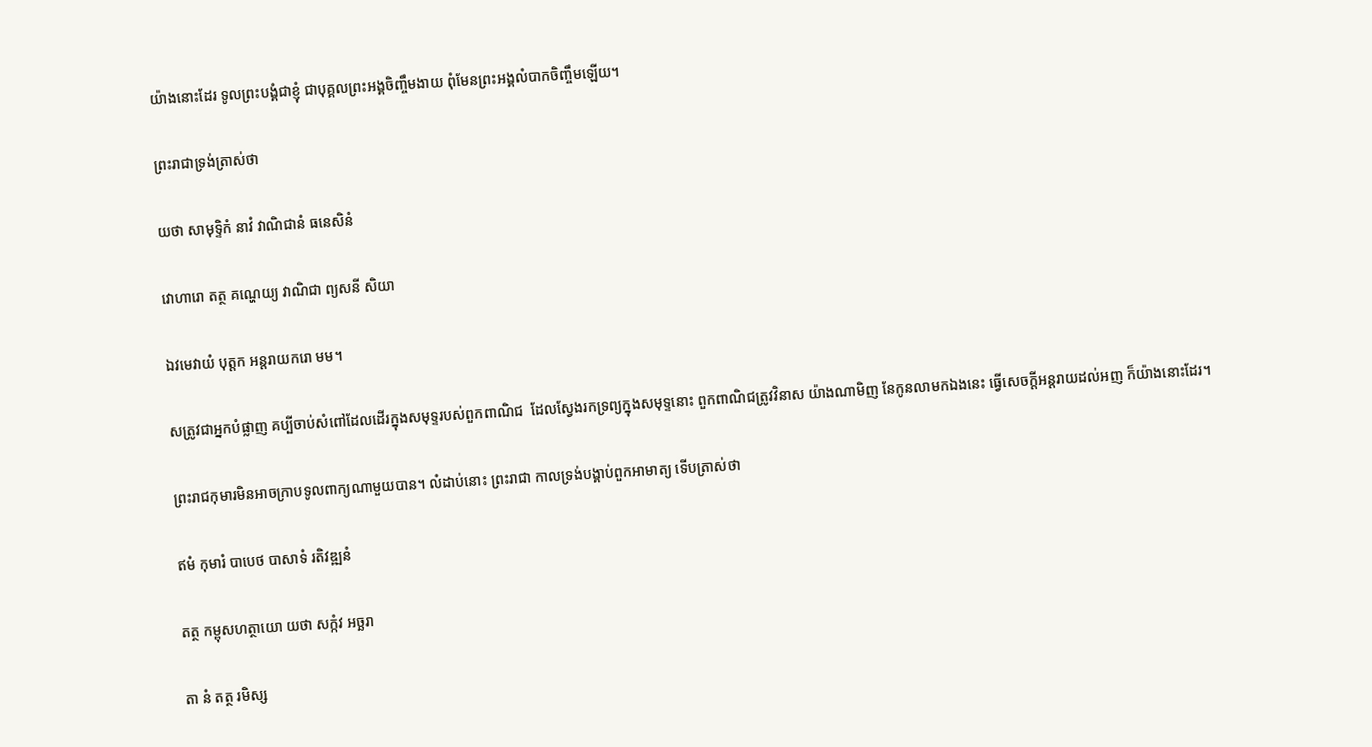យ៉ាងនោះដែរ ទូលព្រះបង្គំជាខ្ញុំ ជាបុគ្គលព្រះអង្គចិញ្ចឹមងាយ ពុំមែនព្រះអង្គលំបាកចិញ្ចឹមឡើយ។

ព្រះរាជាទ្រង់ត្រាស់ថា

យថា សាមុទ្ទិកំ នាវំ វាណិជានំ ធនេសិនំ

វោហារោ តត្ថ គណ្ហេយ្យ វាណិជា ព្យសនី សិយា

ឯវមេវាយំ បុត្តក អន្តរាយករោ មម។

សត្រូវជាអ្នកបំផ្លាញ គប្បីចាប់សំពៅដែលដើរក្នុងសមុទ្ទរបស់ពួកពាណិជ  ដែលស្វែងរកទ្រព្យក្នុងសមុទ្ទនោះ ពួកពាណិជត្រូវវិនាស យ៉ាងណាមិញ នែកូនលាមកឯងនេះ ធ្វើសេចក្ដីអន្ដរាយដល់អញ ក៏យ៉ាងនោះដែរ។

ព្រះរាជកុមារមិនអាចក្រាបទូលពាក្យណាមួយបាន។ លំដាប់នោះ ព្រះរាជា កាលទ្រង់បង្គាប់ពួកអាមាត្យ ទើបត្រាស់ថា

ឥមំ កុមារំ បាបេថ បាសាទំ រតិវឌ្ឍនំ

តត្ថ កម្ពុសហត្ថាយោ យថា សក្កំវ អច្ឆរា

តា នំ តត្ថ រមិស្ស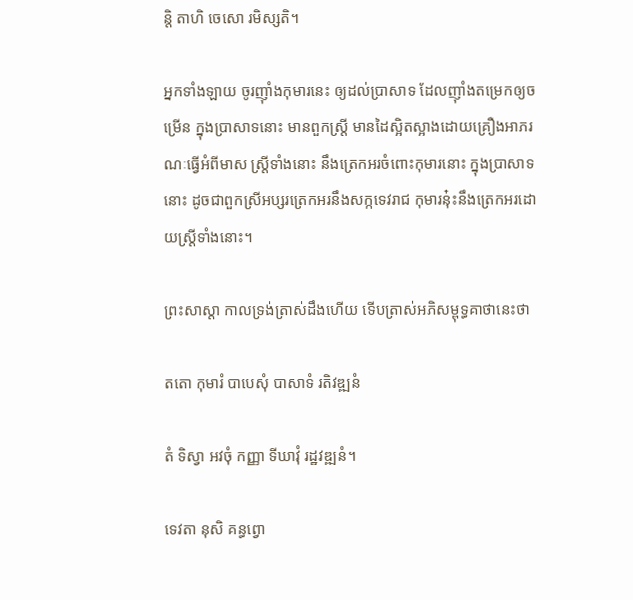ន្តិ តាហិ ចេសោ រមិស្សតិ។

អ្នកទាំងឡាយ ចូរញ៉ាំងកុមារនេះ ឲ្យដល់ប្រាសាទ ដែលញ៉ាំងតម្រេកឲ្យចម្រើន ក្នុងប្រាសាទនោះ មានពួកស្ដ្រី មានដៃស្អិតស្អាងដោយគ្រឿងអាភរណៈធ្វើអំពីមាស ស្ដ្រីទាំងនោះ នឹងត្រេកអរចំពោះកុមារនោះ ក្នុងប្រាសាទនោះ ដូចជាពួកស្រីអប្សរត្រេកអរនឹងសក្កទេវរាជ កុមារនុ៎ះនឹងត្រេកអរដោយស្ដ្រីទាំងនោះ។

ព្រះសាស្ដា កាលទ្រង់ត្រាស់ដឹងហើយ ទើបត្រាស់អភិសម្ពុទ្ធគាថានេះថា

តតោ កុមារំ បាបេសុំ បាសាទំ រតិវឌ្ឍនំ

តំ ទិស្វា អវចុំ កញ្ញា ទីឃាវុំ រដ្ឋវឌ្ឍនំ។

ទេវតា នុសិ គន្ធព្វោ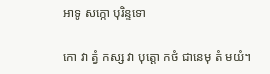អាទូ សក្កោ បុរិន្ទទោ

កោ វា ត្វំ កស្ស វា បុត្តោ កថំ ជានេមុ តំ មយំ។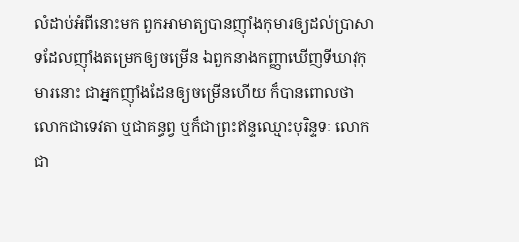លំដាប់អំពីនោះមក ពួកអាមាត្យបានញ៉ាំងកុមារឲ្យដល់ប្រាសាទដែលញ៉ាំងតម្រេកឲ្យចម្រើន ឯពួកនាងកញ្ញាឃើញទីឃាវុកុមារនោះ ជាអ្នកញ៉ាំងដែនឲ្យចម្រើនហើយ ក៏បានពោលថា លោកជាទេវតា ឬជាគន្ធព្វ ឬក៏ជាព្រះឥន្ទឈ្មោះបុរិន្ទទៈ លោកជា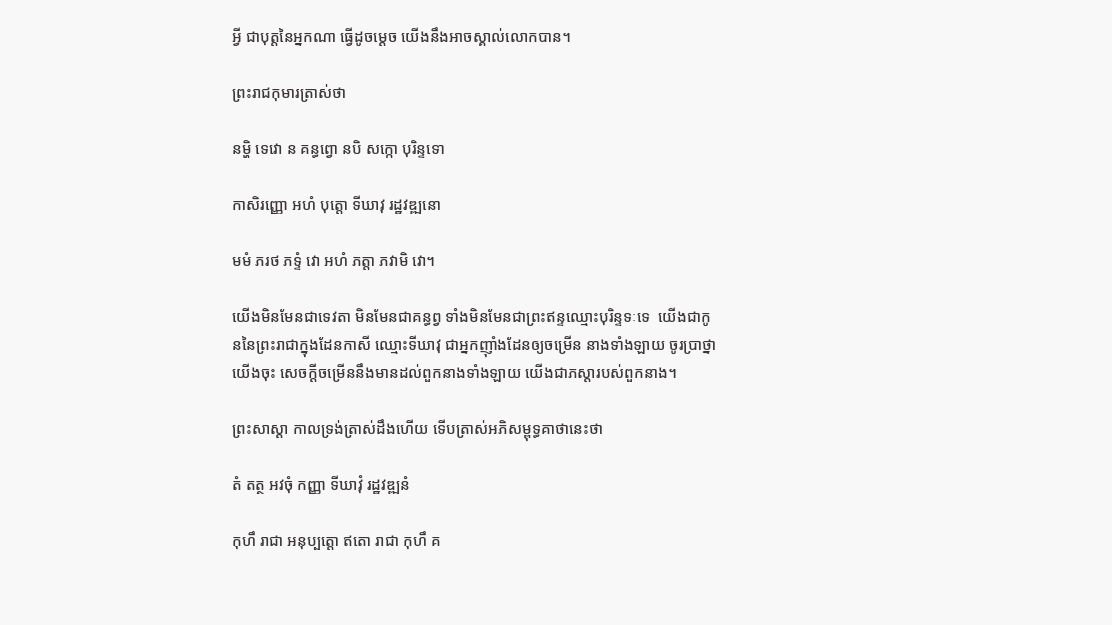អ្វី ជាបុត្តនៃអ្នកណា ធ្វើដូចម្ដេច យើងនឹងអាចស្គាល់លោកបាន។

ព្រះរាជកុមារត្រាស់ថា

នម្ហិ ទេវោ ន គន្ធព្វោ នបិ សក្កោ បុរិន្ទទោ

កាសិរញ្ញោ អហំ បុត្តោ ទីឃាវុ រដ្ឋវឌ្ឍនោ

មមំ ភរថ ភទ្ទំ វោ អហំ ភត្តា ភវាមិ វោ។

យើងមិនមែនជាទេវតា មិនមែនជាគន្ធព្វ ទាំងមិនមែនជាព្រះឥន្ទឈ្មោះបុរិន្ទទៈទេ  យើងជាកូននៃព្រះរាជាក្នុងដែនកាសី ឈ្មោះទីឃាវុ ជាអ្នកញ៉ាំងដែនឲ្យចម្រើន នាងទាំងឡាយ ចូរប្រាថ្នាយើងចុះ សេចក្ដីចម្រើននឹងមានដល់ពួកនាងទាំងឡាយ យើងជាភស្ដារបស់ពួកនាង។

ព្រះសាស្ដា កាលទ្រង់ត្រាស់ដឹងហើយ ទើបត្រាស់អភិសម្ពុទ្ធគាថានេះថា

តំ តត្ថ អវចុំ កញ្ញា ទីឃាវុំ រដ្ឋវឌ្ឍនំ

កុហឹ រាជា អនុប្បត្តោ ឥតោ រាជា កុហឹ គ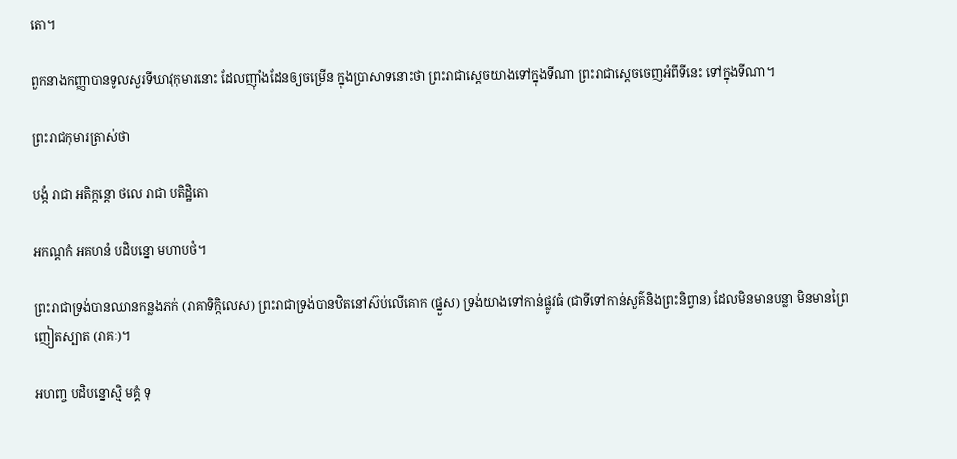តោ។

ពួកនាងកញ្ញាបានទូលសួរទីឃាវុកុមារនោះ ដែលញ៉ាំងដែនឲ្យចម្រើន ក្នុងប្រាសាទនោះថា ព្រះរាជាស្ដេចយាងទៅក្នុងទីណា ព្រះរាជាស្ដេចចេញអំពីទីនេះ ទៅក្នុងទីណា។

ព្រះរាជកុមារត្រាស់ថា

បង្កំ រាជា អតិក្កន្តោ ថលេ រាជា បតិដ្ឋិតោ

អកណ្ដកំ អគហនំ បដិបន្នោ មហាបថំ។

ព្រះរាជាទ្រង់បានឈានកន្លងភក់ (រាគាទិក្កិលេស) ព្រះរាជាទ្រង់បានឋិតនៅស៊ប់លើគោក (ផ្នួស) ទ្រង់យាងទៅកាន់ផ្លូវធំ (ជាទីទៅកាន់សួគ៌និងព្រះនិព្វាន) ដែលមិនមានបន្លា មិនមានព្រៃញៀតស្បាត (រាគៈ)។

អហញ្ច បដិបន្នោស្មិ មគ្គំ ទុ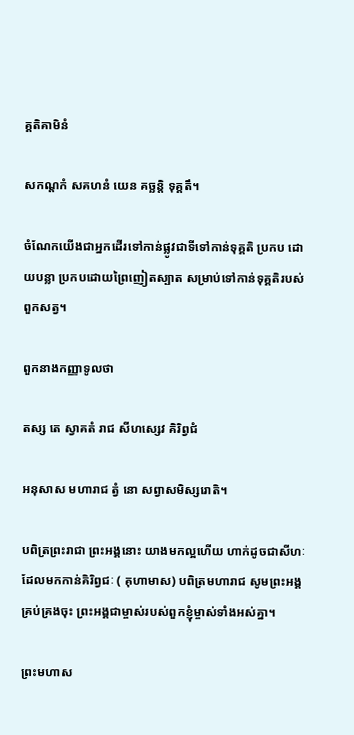គ្គតិគាមិនំ

សកណ្ដកំ សគហនំ យេន គច្ឆន្តិ ទុគ្គតឹ។

ចំណែកយើងជាអ្នកដើរទៅកាន់ផ្លូវជាទីទៅកាន់ទុគ្គតិ ប្រកប ដោយបន្លា ប្រកបដោយព្រៃញៀតស្បាត សម្រាប់ទៅកាន់ទុគ្គតិរបស់ពួកសត្វ។

ពួកនាងកញ្ញាទូលថា

តស្ស តេ ស្វាគតំ រាជ សីហស្សេវ គិរិព្វជំ

អនុសាស មហារាជ ត្វំ នោ សព្វាសមិស្សរោតិ។

បពិត្រព្រះរាជា ព្រះអង្គនោះ យាងមកល្អហើយ ហាក់ដូចជាសីហៈ ដែលមកកាន់គិរិព្វជៈ ( គុហាមាស) បពិត្រមហារាជ សូមព្រះអង្គគ្រប់គ្រងចុះ ព្រះអង្គជាម្ចាស់របស់ពួកខ្ញុំម្ចាស់ទាំងអស់គ្នា។

ព្រះមហាស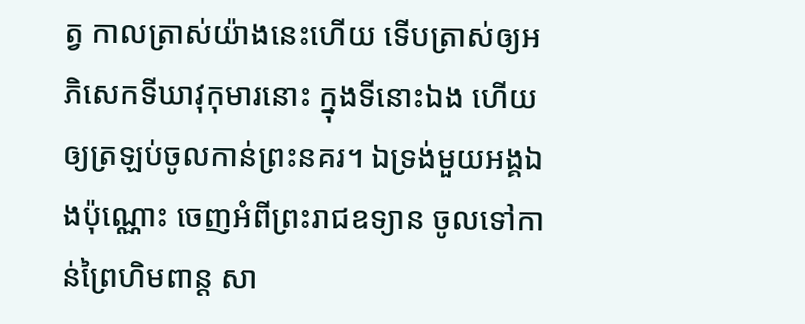ត្វ កាលត្រាស់យ៉ាងនេះហើយ ទើបត្រាស់ឲ្យអភិសេកទីឃាវុកុមារនោះ ក្នុងទីនោះឯង ហើយឲ្យត្រឡប់ចូលកាន់ព្រះនគរ។ ឯទ្រង់មួយអង្គឯងប៉ុណ្ណោះ ចេញអំពីព្រះរាជឧទ្យាន ចូលទៅកាន់ព្រៃហិមពាន្ដ សា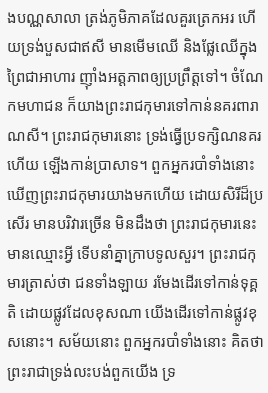ងបណ្ណសាលា ត្រង់ភូមិភាគដែលគួរត្រេកអរ ហើយទ្រង់បួសជាឥសី មានមើមឈើ និងផ្លែឈើក្នុងព្រៃជាអាហារ ញ៉ាំងអត្ដភាពឲ្យប្រព្រឹត្ដទៅ។ ចំណែកមហាជន ក៏យាងព្រះរាជកុមារទៅកាន់នគរពារាណសី។ ព្រះរាជកុមារនោះ ទ្រង់ធ្វើប្រទក្សិណនគរហើយ ឡើងកាន់ប្រាសាទ។ ពួកអ្នករបាំទាំងនោះ ឃើញព្រះរាជកុមារយាងមកហើយ ដោយសិរីដ៏ប្រសើរ មានបរិវារច្រើន មិនដឹងថា ព្រះរាជកុមារនេះ មានឈ្មោះអ្វី ទើបនាំគ្នាក្រាបទូលសួរ។ ព្រះរាជកុមារត្រាស់ថា ជនទាំងឡាយ រមែងដើរទៅកាន់ទុគ្គតិ ដោយផ្លូវដែលខុសណា យើងដើរទៅកាន់ផ្លូវខុសនោះ។ សម័យនោះ ពួកអ្នករបាំទាំងនោះ គិតថា ព្រះរាជាទ្រង់លះបង់ពួកយើង ទ្រ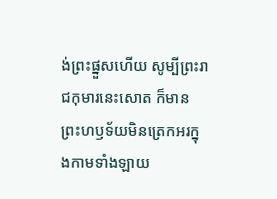ង់ព្រះផ្នួសហើយ សូម្បីព្រះរាជកុមារនេះសោត ក៏មានព្រះហឫទ័យមិនត្រេកអរក្នុងកាមទាំងឡាយ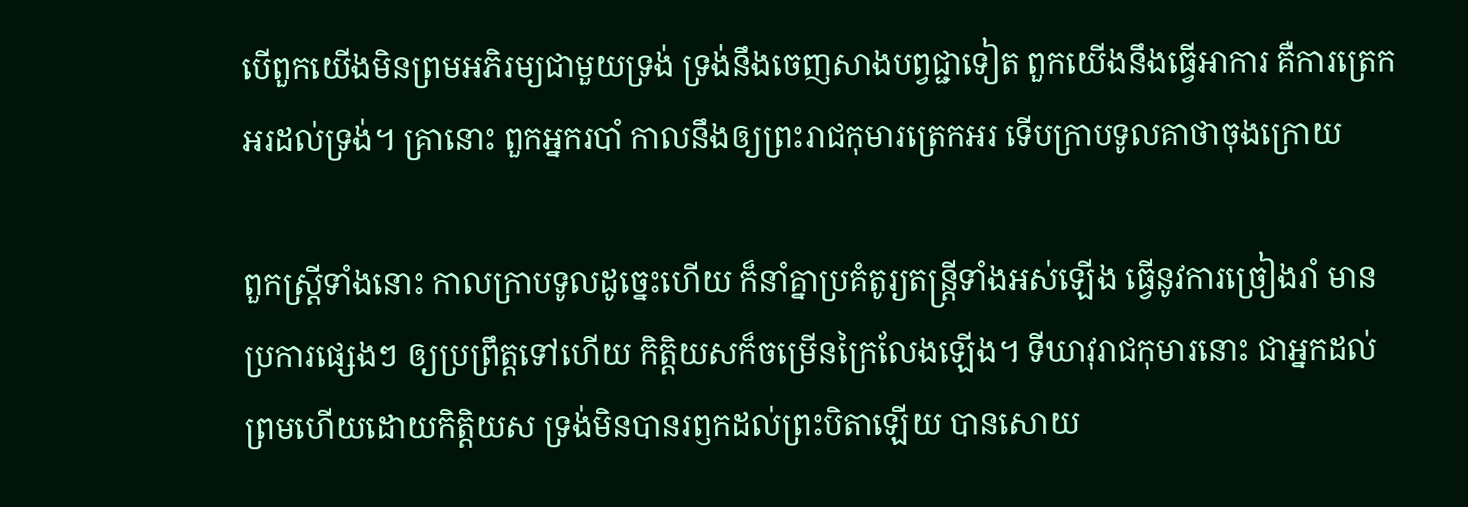បើពួកយើងមិនព្រមអភិរម្យជាមួយទ្រង់ ទ្រង់នឹងចេញសាងបព្វជ្ជាទៀត ពួកយើងនឹងធ្វើអាការ គឺការត្រេកអរដល់ទ្រង់។ គ្រានោះ ពួកអ្នករបាំ កាលនឹងឲ្យព្រះរាជកុមារត្រេកអរ ទើបក្រាបទូលគាថាចុងក្រោយ

ពួកស្ត្រីទាំងនោះ កាលក្រាបទូលដូច្នេះហើយ ក៏នាំគ្នាប្រគំតូរ្យតន្ដ្រីទាំងអស់ឡើង ធ្វើនូវការច្រៀងរាំ មានប្រការផ្សេងៗ ឲ្យប្រព្រឹត្ដទៅហើយ កិត្ដិយសក៏ចម្រើនក្រៃលែងឡើង។ ទីឃាវុរាជកុមារនោះ ជាអ្នកដល់ព្រមហើយដោយកិត្ដិយស ទ្រង់មិនបានរឭកដល់ព្រះបិតាឡើយ បានសោយ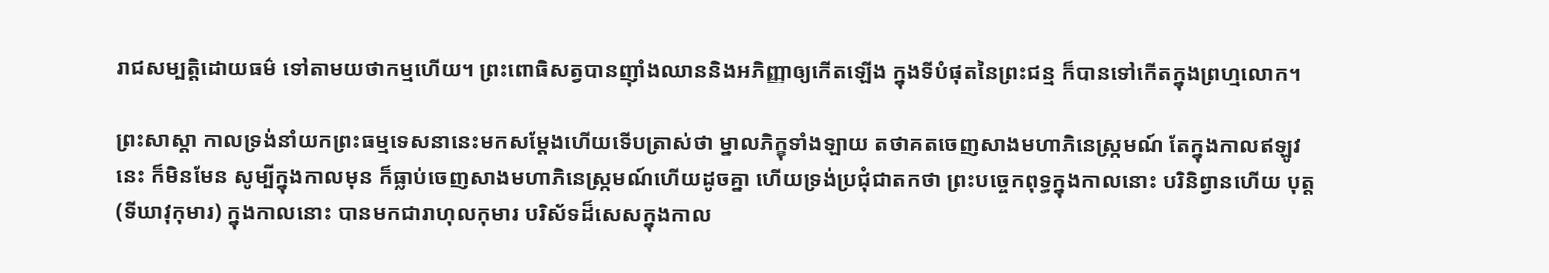រាជសម្បត្ដិដោយធម៌ ទៅតាមយថាកម្មហើយ។ ព្រះពោធិសត្វបានញ៉ាំងឈាននិងអភិញ្ញាឲ្យកើតឡើង ក្នុងទីបំផុតនៃព្រះជន្ម ក៏បានទៅកើតក្នុងព្រហ្មលោក។

ព្រះសាស្ដា កាលទ្រង់នាំយកព្រះធម្មទេសនានេះមកសម្ដែងហើយទើបត្រាស់ថា ម្នាលភិក្ខុទាំងឡាយ តថាគតចេញសាងមហាភិនេស្ក្រមណ៍ តែក្នុងកាលឥឡូវនេះ ក៏មិនមែន សូម្បីក្នុងកាលមុន ក៏ធ្លាប់ចេញសាងមហាភិនេស្ក្រមណ៍ហើយដូចគ្នា ហើយទ្រង់ប្រជុំជាតកថា ព្រះបច្ចេកពុទ្ធក្នុងកាលនោះ បរិនិព្វានហើយ បុត្ត (ទីឃាវុកុមារ) ក្នុងកាលនោះ បានមកជារាហុលកុមារ បរិស័ទដ៏សេសក្នុងកាល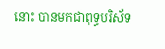នោះ បានមកជាពុទ្ធបរិស័ទ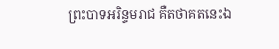ព្រះបាទអរិន្ទមរាជ គឺតថាគតនេះឯ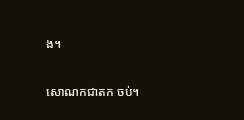ង។

សោណកជាតក ចប់។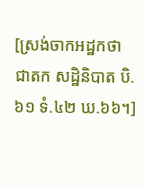[ស្រង់ចាកអដ្ឋកថា ជាតក សដ្ឋិនិបាត បិ.៦១ ទំ.៤២ ឃ.៦៦។]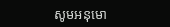សូមអនុមោ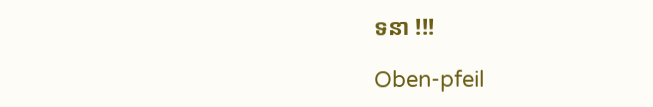ទនា !!!

Oben-pfeil